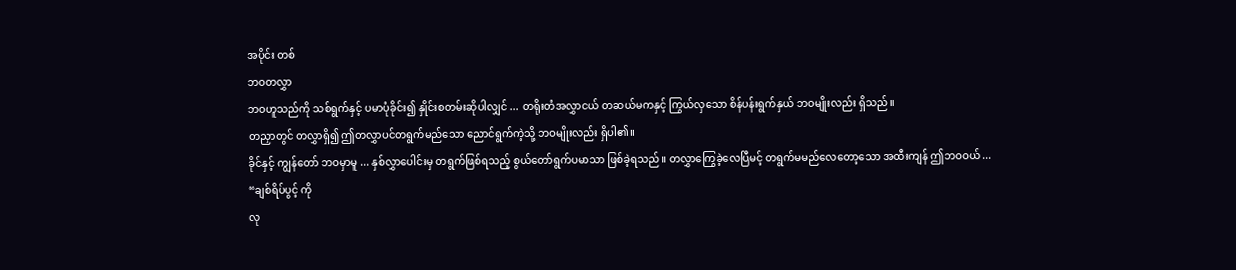အပိုင်း တစ်
ဘဝတလွှာ
ဘဝဟူသည်ကို သစ်ရွက်နှင့် ပမာပုံခိုင်း၍ နှိုင်းစတမ်းဆိုပါလျှင် ... တရိုးတံအလွှာငယ် တဆယ်မကနှင့် ကြွယ်လှသော စိန်ပန်းရွက်နှယ် ဘဝမျိုးလည်း ရှိသည်။
တညှာတွင် တလွှာရှိ၍ ဤတလွှာပင်တရွက်မည်သော ညောင်ရွက်ကဲ့သို့ ဘဝမျိုးလည်း ရှိပါ၏။
ခိုင်နှင့် ကျွန်တော် ဘဝမှာမူ ... နှစ်လွှာပေါင်းမှ တရွက်ဖြစ်ရသည့် စွယ်တော်ရွက်ပမာသာ ဖြစ်ခဲ့ရသည်။ တလွှာကြွေခဲ့လေပြီမင့် တရွက်မမည်လေတော့သော အထီးကျန် ဤဘဝဝယ် ...
“ချစ်ရိပ်ပွင့် ကို
လု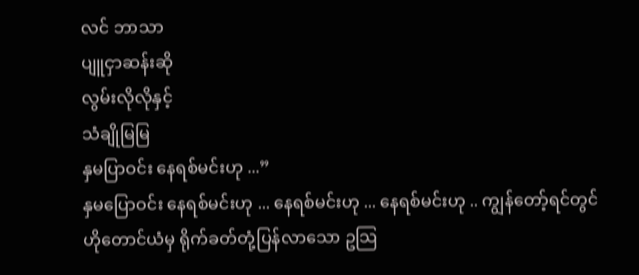လင် ဘာသာ
ပျူငှာဆန်းဆို
လွမ်းလိုလိုနှင့်
သံချိုမြမြ
နှမပြာဝင်း နေရစ်မင်းဟု ...”
နှမပြောဝင်း နေရစ်မင်းဟု ... နေရစ်မင်းဟု ... နေရစ်မင်းဟု .. ကျွန်တော့်ရင်တွင် ဟိုတောင်ယံမှ ရိုက်ခတ်တုံ့ပြန်လာသော ဥသြ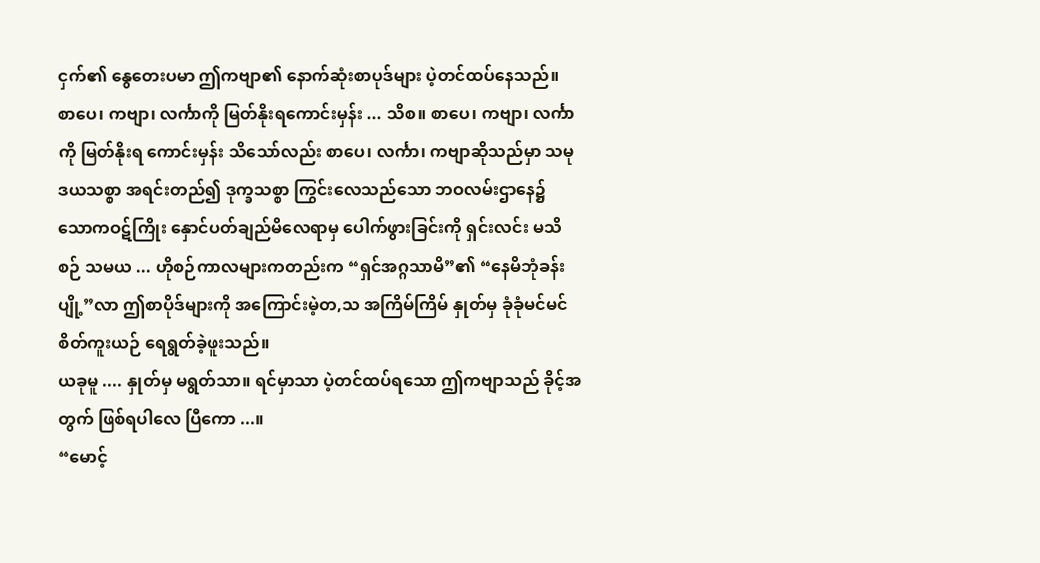ငှက်၏ နွေတေးပမာ ဤကဗျာ၏ နောက်ဆုံးစာပုဒ်များ ပဲ့တင်ထပ်နေသည်။
စာပေ၊ ကဗျာ၊ လင်္ကာကို မြတ်နိုးရကောင်းမှန်း ... သိစ။ စာပေ၊ ကဗျာ၊ လင်္ကာကို မြတ်နိုးရ ကောင်းမှန်း သိသော်လည်း စာပေ၊ လင်္ကာ၊ ကဗျာဆိုသည်မှာ သမုဒယသစ္စာ အရင်းတည်၍ ဒုက္ခသစ္စာ ကြွင်းလေသည်သော ဘဝလမ်းဌာနေ၌ သောကဝဋ်ကြိုး နှောင်ပတ်ချည်မိလေရာမှ ပေါက်ဖွားခြင်းကို ရှင်းလင်း မသိစဉ် သမယ ... ဟိုစဉ်ကာလများကတည်းက “ရှင်အဂ္ဂသာမိ”၏ “နေမိဘုံခန်းပျို့”လာ ဤစာပိုဒ်များကို အကြောင်းမဲ့တ,သ အကြိမ်ကြိမ် နှုတ်မှ ခုံခုံမင်မင် စိတ်ကူးယဉ် ရေရွတ်ခဲ့ဖူးသည်။
ယခုမူ .... နှုတ်မှ မရွတ်သာ။ ရင်မှာသာ ပဲ့တင်ထပ်ရသော ဤကဗျာသည် ခိုင့်အတွက် ဖြစ်ရပါလေ ပြီကော ...။
“မောင့်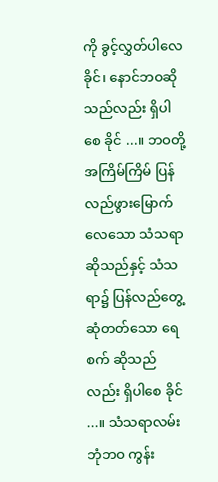ကို ခွင့်လွှတ်ပါလေ ခိုင်၊ နောင်ဘဝဆိုသည်လည်း ရှိပါစေ ခိုင် ...။ ဘဝတို့ အကြိမ်ကြိမ် ပြန်လည်ဖွားမြောက်လေသော သံသရာဆိုသည်နှင့် သံသရာ၌ ပြန်လည်တွေ့ဆုံတတ်သော ရေစက် ဆိုသည်လည်း ရှိပါစေ ခိုင် ...။ သံသရာလမ်းဘုံဘဝ ကွန်း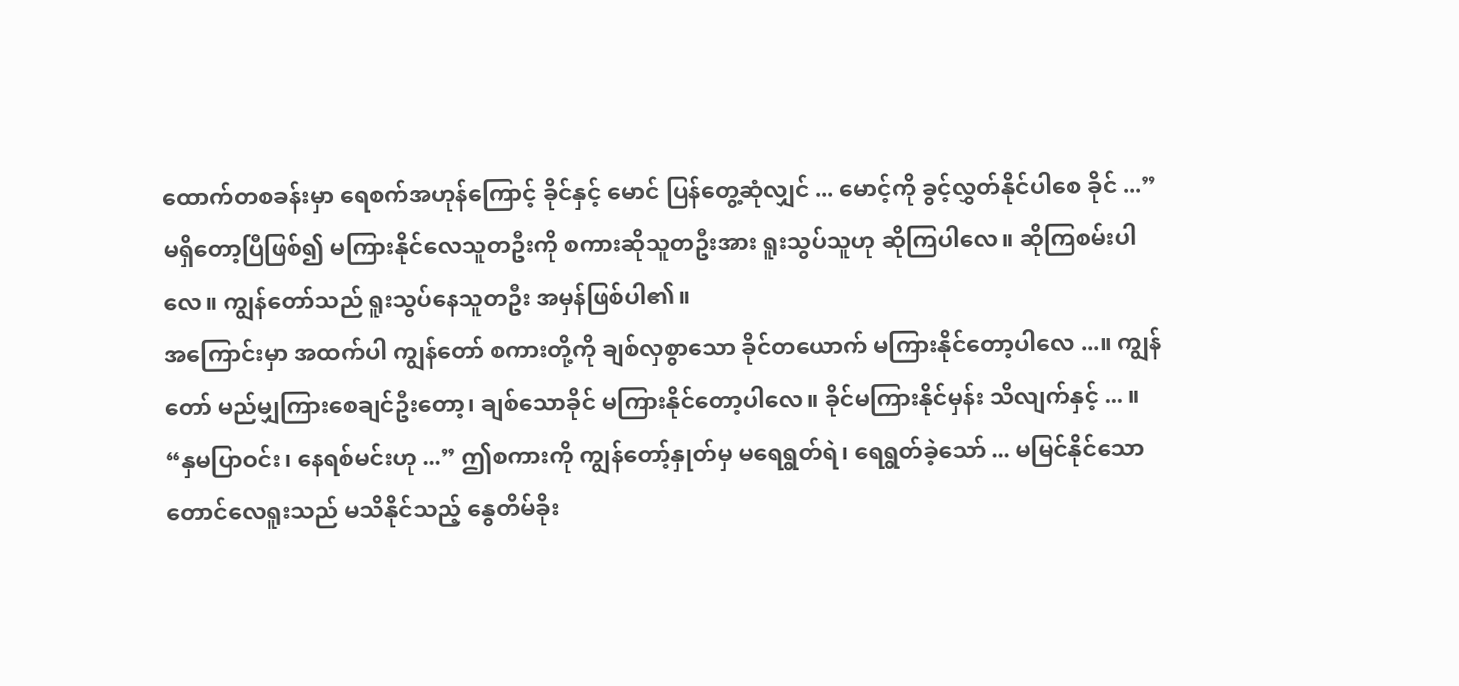ထောက်တစခန်းမှာ ရေစက်အဟုန်ကြောင့် ခိုင်နှင့် မောင် ပြန်တွေ့ဆုံလျှင် ... မောင့်ကို ခွင့်လွှတ်နိုင်ပါစေ ခိုင် ...”
မရှိတော့ပြီဖြစ်၍ မကြားနိုင်လေသူတဦးကို စကားဆိုသူတဦးအား ရူးသွပ်သူဟု ဆိုကြပါလေ။ ဆိုကြစမ်းပါလေ။ ကျွန်တော်သည် ရူးသွပ်နေသူတဦး အမှန်ဖြစ်ပါ၏။
အကြောင်းမှာ အထက်ပါ ကျွန်တော် စကားတို့ကို ချစ်လှစွာသော ခိုင်တယောက် မကြားနိုင်တော့ပါလေ ...။ ကျွန်တော် မည်မျှကြားစေချင်ဦးတော့၊ ချစ်သောခိုင် မကြားနိုင်တော့ပါလေ။ ခိုင်မကြားနိုင်မှန်း သိလျက်နှင့် ... ။
“နှမပြာဝင်း၊ နေရစ်မင်းဟု ...” ဤစကားကို ကျွန်တော့်နှုတ်မှ မရေရွတ်ရဲ၊ ရေရွတ်ခဲ့သော် ... မမြင်နိုင်သော တောင်လေရူးသည် မသိနိုင်သည့် နွေတိမ်ခိုး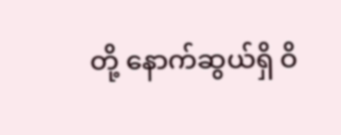တို့ နောက်ဆွယ်ရှိ ဝိ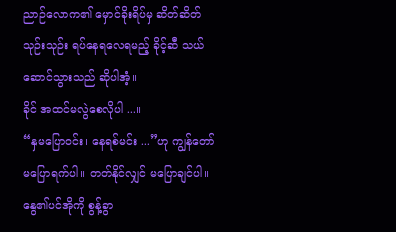ညာဉ်လောက၏ မှောင်ခိုးရိပ်မှ ဆိတ်ဆိတ်သုဉ်းသုဉ်း ရပ်နေရလေရမည့် ခိုင့်ဆီ သယ်ဆောင်သွားသည် ဆိုပါအံ့။
ခိုင် အထင်မလွဲစေလိုပါ ...။
“နှမပြောဝင်း၊ နေရစ်မင်း ...”ဟု ကျွန်တော်မပြောရက်ပါ။ တတ်နိုင်လျှင် မပြောချင်ပါ။
နွေ၏ပင်အိုကို စွန့်ခွာ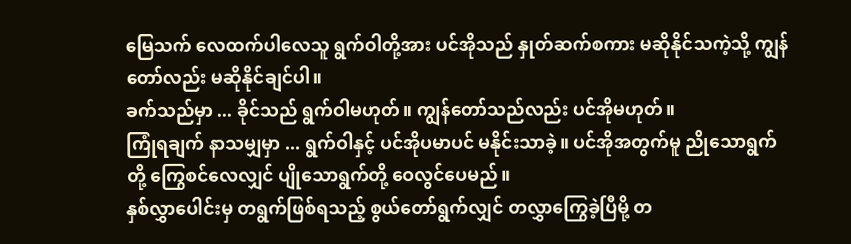မြေသက် လေထက်ပါလေသူ ရွက်ဝါတို့အား ပင်အိုသည် နှုတ်ဆက်စကား မဆိုနိုင်သကဲ့သို့ ကျွန်တော်လည်း မဆိုနိုင်ချင်ပါ။
ခက်သည်မှာ ... ခိုင်သည် ရွက်ဝါမဟုတ်။ ကျွန်တော်သည်လည်း ပင်အိုမဟုတ်။
ကြုံရချက် နာသမျှမှာ ... ရွက်ဝါနှင့် ပင်အိုပမာပင် မနိုင်းသာခဲ့။ ပင်အိုအတွက်မူ ညိုသောရွက်တို့ ကြွေစင်လေလျှင် ပျိုသောရွက်တို့ ဝေလွင်ပေမည်။
နှစ်လွှာပေါင်းမှ တရွက်ဖြစ်ရသည့် စွယ်တော်ရွက်လျှင် တလွှာကြွေခဲ့ပြီမို့ တ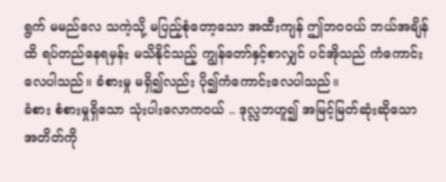ရွက် မမည်လေ သကဲ့သို့ မပြည့်စုံတော့သော အထီးကျန် ဤဘဝဝယ် ဘယ်အချိန်ထိ ရပ်တည်နေရမှန်း မသိနိုင်သည့် ကျွန်တော်နှင့်စာလျှင် ပင်အိုသည် ကံကောင်းလေပါသည်။ ခံစားမှု မရှိ၍လည်း ပို၍ကံကောင်းလေပါသည်။
ခံစား စံစားမှုရှိသော သုံးပါးလောကဝယ် .. ဒုလ္လဘဟူ၍ အမြင့်မြတ်ဆုံးဆိုသော အတိတ်ကို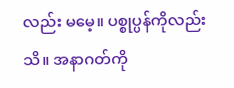လည်း မမေ့။ ပစ္စုပ္ပန်ကိုလည်းသိ။ အနာဂတ်ကို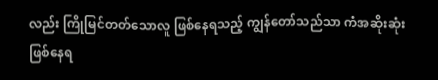လည်း ကြိုမြင်တတ်သောလူ ဖြစ်နေရသည့် ကျွန်တော်သည်သာ ကံအဆိုးဆုံး ဖြစ်နေရ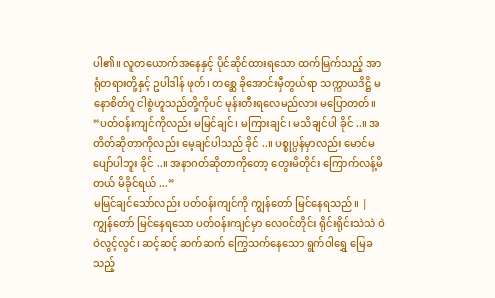ပါ၏။ လူတယောက်အနေနှင့် ပိုင်ဆိုင်ထားရသော ထက်မြက်သည့် အာရုံတရားတို့နှင့် ဥပါဒါန် ဖုတ်၊ တစ္ဆေ ခိုအောင်းမှီတွယ်ရာ သက္ကာယဒိဋ္ဌိ မနောစိတ်ဂူ ငါစွဲဟူသည်တို့ကိုပင် မုန်းတီးရလေမည်လား မပြောတတ်။
“ပတ်ဝန်းကျင်ကိုလည်း မမြင်ချင်၊ မကြားချင်၊ မသိချင်ပါ ခိုင် ..။ အတိတ်ဆိုတာကိုလည်း မေ့ချင်ပါသည် ခိုင် ..။ ပစ္စုပ္ပန်မှာလည်း မောင်မပျော်ပါဘူး ခိုင် ..။ အနာဂတ်ဆိုတာကိုတော့ တွေးမိတိုင်း ကြောက်လန့်မိတယ် မိခိုင်ရယ် ...”
မမြင်ချင်သော်လည်း ပတ်ဝန်းကျင်ကို ကျွန်တော် မြင်နေရသည်။ | ကျွန်တော် မြင်နေရသော ပတ်ဝန်းကျင်မှာ လေဝင်တိုင်း ရိုင်းရိုင်းသဲသဲ ဝဲဝဲလွင့်လွင်၊ ဆင့်ဆင့် ဆက်ဆက် ကြွေသက်နေသော ရွက်ဝါရွှေ မြေခသည့်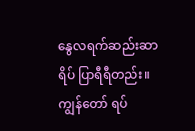နွေလရက်ဆည်းဆာရိပ် ပြာရီရီတည်း။ ကျွန်တော် ရပ်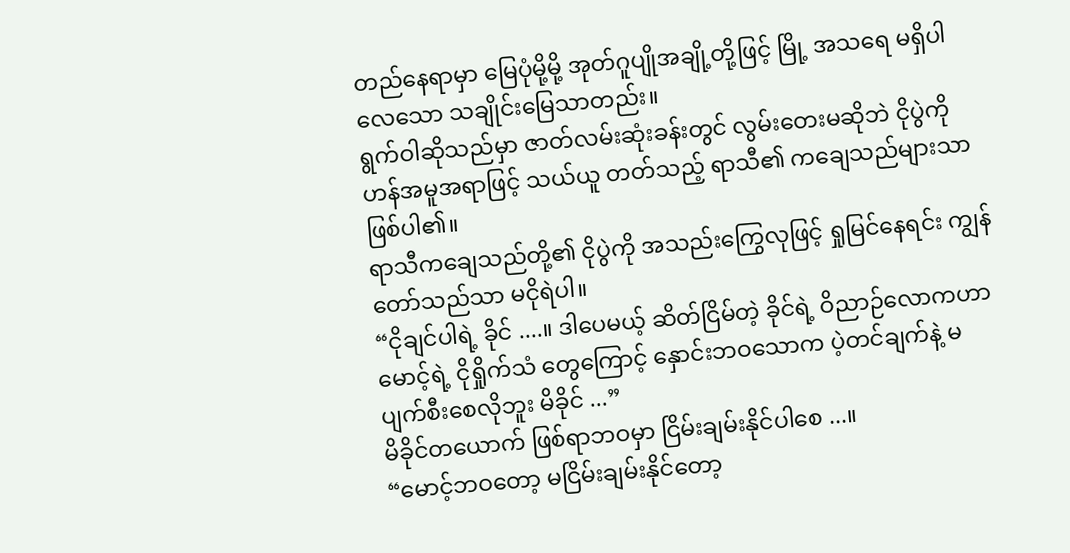တည်နေရာမှာ မြေပုံမို့မို့ အုတ်ဂူပျိုအချို့တို့ဖြင့် မြို့ အသရေ မရှိပါလေသော သချိုင်းမြေသာတည်း။
ရွက်ဝါဆိုသည်မှာ ဇာတ်လမ်းဆုံးခန်းတွင် လွမ်းတေးမဆိုဘဲ ငိုပွဲကို ဟန်အမူအရာဖြင့် သယ်ယူ တတ်သည့် ရာသီ၏ ကချေသည်များသာဖြစ်ပါ၏။
ရာသီကချေသည်တို့၏ ငိုပွဲကို အသည်းကြွေလုဖြင့် ရှုမြင်နေရင်း ကျွန်တော်သည်သာ မငိုရဲပါ။
“ငိုချင်ပါရဲ့ ခိုင် ....။ ဒါပေမယ့် ဆိတ်ငြိမ်တဲ့ ခိုင်ရဲ့ ဝိညာဉ်လောကဟာ မောင့်ရဲ့ ငိုရှိုက်သံ တွေကြောင့် နှောင်းဘဝသောက ပဲ့တင်ချက်နဲ့ မပျက်စီးစေလိုဘူး မိခိုင် ...”
မိခိုင်တယောက် ဖြစ်ရာဘဝမှာ ငြိမ်းချမ်းနိုင်ပါစေ ...။
“မောင့်ဘဝတော့ မငြိမ်းချမ်းနိုင်တော့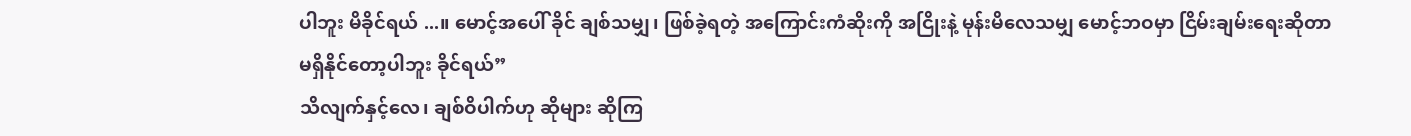ပါဘူး မိခိုင်ရယ် ...။ မောင့်အပေါ် ခိုင် ချစ်သမျှ၊ ဖြစ်ခဲ့ရတဲ့ အကြောင်းကံဆိုးကို အငြိုးနဲ့ မုန်းမိလေသမျှ မောင့်ဘဝမှာ ငြိမ်းချမ်းရေးဆိုတာ မရှိနိုင်တော့ပါဘူး ခိုင်ရယ်”
သိလျက်နှင့်လေ၊ ချစ်ဝိပါက်ဟု ဆိုများ ဆိုကြ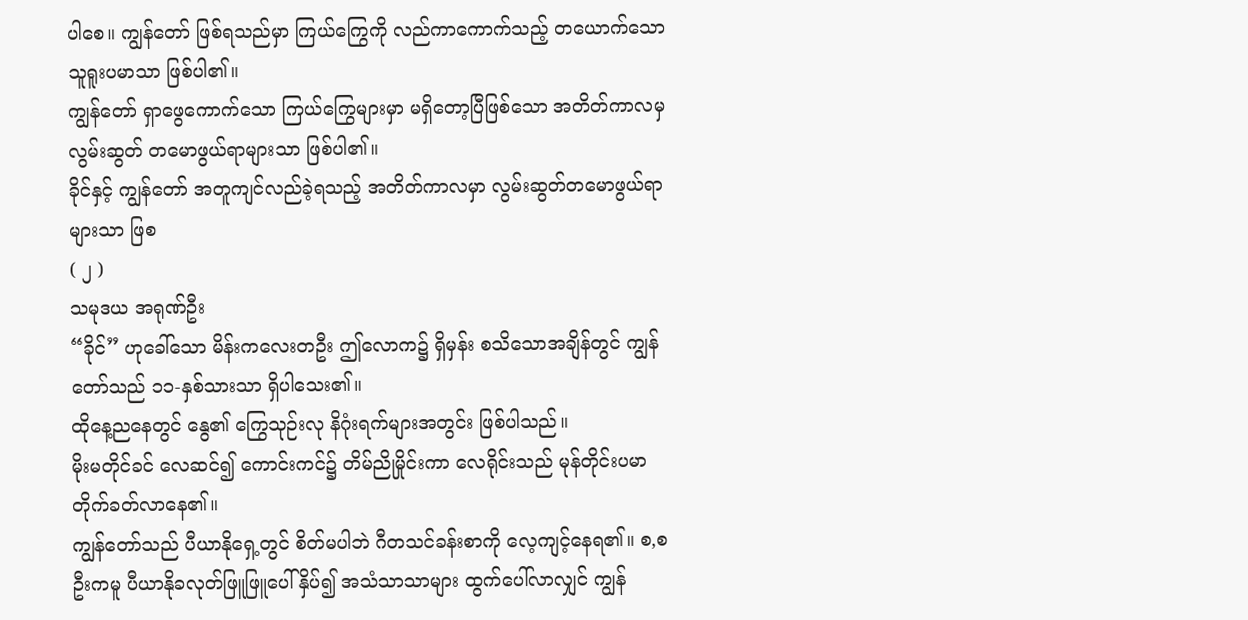ပါစေ။ ကျွန်တော် ဖြစ်ရသည်မှာ ကြယ်ကြွေကို လည်ကာကောက်သည့် တယောက်သော သူရူးပမာသာ ဖြစ်ပါ၏။
ကျွန်တော် ရှာဖွေကောက်သော ကြယ်ကြွေများမှာ မရှိတော့ပြီဖြစ်သော အတိတ်ကာလမှ လွမ်းဆွတ် တမောဖွယ်ရာများသာ ဖြစ်ပါ၏။
ခိုင်နှင့် ကျွန်တော် အတူကျင်လည်ခဲ့ရသည့် အတိတ်ကာလမှာ လွမ်းဆွတ်တမောဖွယ်ရာများသာ ဖြစ
( ၂ )
သမုဒယ အရုဏ်ဦး
“ခိုင်” ဟုခေါ်သော မိန်းကလေးတဦး ဤလောက၌ ရှိမှန်း စသိသောအချိန်တွင် ကျွန်တော်သည် ၁၁-နှစ်သားသာ ရှိပါသေး၏။
ထိုနေ့ညနေတွင် နွေ၏ ကြွေသုဉ်းလု နိဂုံးရက်များအတွင်း ဖြစ်ပါသည်။
မိုးမတိုင်ခင် လေဆင်၍ ကောင်းကင်၌ တိမ်ညိုမှိုင်းကာ လေရိုင်းသည် မုန်တိုင်းပမာ တိုက်ခတ်လာနေ၏။
ကျွန်တော်သည် ပီယာနိုရှေ့တွင် စိတ်မပါဘဲ ဂီတသင်ခန်းစာကို လေ့ကျင့်နေရ၏။ စ,စဦးကမူ ပီယာနိုခလုတ်ဖြူဖြူပေါ် နှိပ်၍ အသံသာသာများ ထွက်ပေါ်လာလျှင် ကျွန်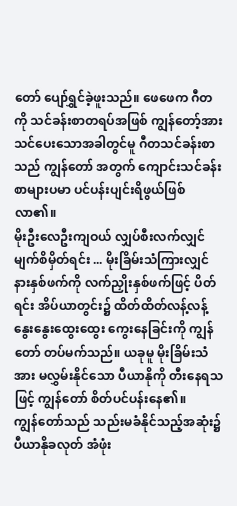တော် ပျော်ရွှင်ခဲ့ဖူးသည်။ ဖေဖေက ဂီတကို သင်ခန်းစာတရပ်အဖြစ် ကျွန်တော့်အား သင်ပေးသောအခါတွင်မူ ဂီတသင်ခန်းစာသည် ကျွန်တော် အတွက် ကျောင်းသင်ခန်းစာများပမာ ပင်ပန်းပျင်းရိဖွယ်ဖြစ်လာ၏။
မိုးဦးလေဦးကျဝယ် လျှပ်စီးလက်လျှင် မျက်စိမှိတ်ရင်း ... မိုးခြိမ်းသံကြားလျှင် နားနှစ်ဖက်ကို လက်ညှိုးနှစ်ဖက်ဖြင့် ပိတ်ရင်း အိပ်ယာတွင်း၌ ထိတ်ထိတ်လန့်လန့် နွေးနွေးထွေးထွေး ကွေးနေခြင်းကို ကျွန်တော် တပ်မက်သည်။ ယခုမူ မိုးခြိမ်းသံအား မလွှမ်းနိုင်သော ပီယာနိုကို တီးနေရသဖြင့် ကျွန်တော် စိတ်ပင်ပန်းနေ၏။
ကျွန်တော်သည် သည်းမခံနိုင်သည့်အဆုံး၌ ပီယာနိုခလုတ် အံဖုံး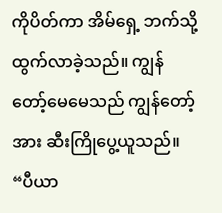ကိုပိတ်ကာ အိမ်ရှေ့ ဘက်သို့ ထွက်လာခဲ့သည်။ ကျွန်တော့်မေမေသည် ကျွန်တော့်အား ဆီးကြိုပွေ့ယူသည်။
“ပီယာ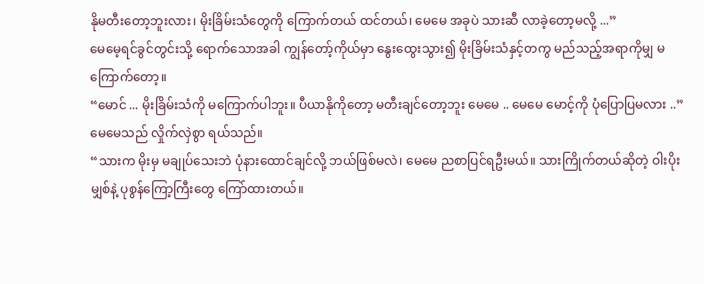နိုမတီးတော့ဘူးလား၊ မိုးခြိမ်းသံတွေကို ကြောက်တယ် ထင်တယ်၊ မေမေ အခုပဲ သားဆီ လာခဲ့တော့မလို့ ...”
မေမေ့ရင်ခွင်တွင်းသို့ ရောက်သောအခါ ကျွန်တော့်ကိုယ်မှာ နွေးထွေးသွား၍ မိုးခြိမ်းသံနှင့်တကွ မည်သည့်အရာကိုမျှ မကြောက်တော့။
“မောင် ... မိုးခြိမ်းသံကို မကြောက်ပါဘူး။ ပီယာနိုကိုတော့ မတီးချင်တော့ဘူး မေမေ .. မေမေ မောင့်ကို ပုံပြောပြမလား ..”
မေမေသည် လှိုက်လှဲစွာ ရယ်သည်။
“သားက မိုးမှ မချုပ်သေးဘဲ ပုံနားထောင်ချင်လို့ ဘယ်ဖြစ်မလဲ၊ မေမေ ညစာပြင်ရဦးမယ်။ သားကြိုက်တယ်ဆိုတဲ့ ဝါးပိုးမျှစ်နဲ့ ပုစွန်ကြော့ကြီးတွေ ကြော်ထားတယ်။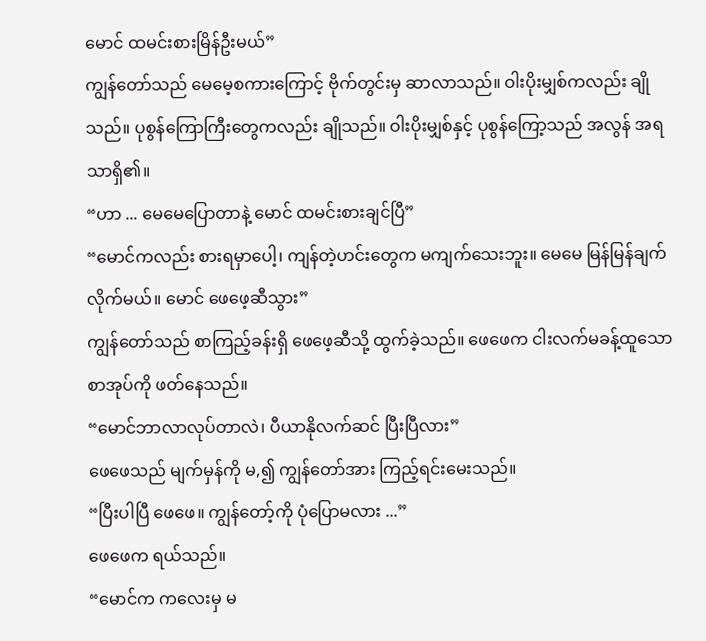မောင် ထမင်းစားမြိန်ဦးမယ်”
ကျွန်တော်သည် မေမေ့စကားကြောင့် ဗိုက်တွင်းမှ ဆာလာသည်။ ဝါးပိုးမျှစ်ကလည်း ချိုသည်။ ပုစွန်ကြောကြီးတွေကလည်း ချိုသည်။ ဝါးပိုးမျှစ်နှင့် ပုစွန်ကြော့သည် အလွန် အရသာရှိ၏။
“ဟာ ... မေမေပြောတာနဲ့ မောင် ထမင်းစားချင်ပြီ”
“မောင်ကလည်း စားရမှာပေါ့၊ ကျန်တဲ့ဟင်းတွေက မကျက်သေးဘူး။ မေမေ မြန်မြန်ချက်လိုက်မယ်။ မောင် ဖေဖေ့ဆီသွား”
ကျွန်တော်သည် စာကြည့်ခန်းရှိ ဖေဖေ့ဆီသို့ ထွက်ခဲ့သည်။ ဖေဖေက ငါးလက်မခန့်ထူသော စာအုပ်ကို ဖတ်နေသည်။
“မောင်ဘာလာလုပ်တာလဲ၊ ပီယာနိုလက်ဆင် ပြီးပြီလား”
ဖေဖေသည် မျက်မှန်ကို မ,၍ ကျွန်တော်အား ကြည့်ရင်းမေးသည်။
“ပြီးပါပြီ ဖေဖေ။ ကျွန်တော့်ကို ပုံပြောမလား ...”
ဖေဖေက ရယ်သည်။
“မောင်က ကလေးမှ မ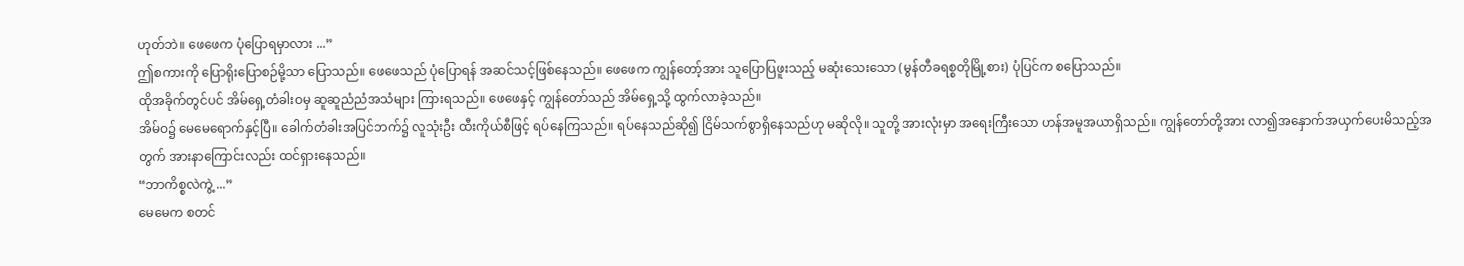ဟုတ်ဘဲ။ ဖေဖေက ပုံပြောရမှာလား ...”
ဤစကားကို ပြောရိုးပြောစဉ်မို့သာ ပြောသည်။ ဖေဖေသည် ပုံပြောရန် အဆင်သင့်ဖြစ်နေသည်။ ဖေဖေက ကျွန်တော့်အား သူပြောပြဖူးသည့် မဆုံးသေးသော (မွန်တီခရစ္စတိုမြို့စား) ပုံပြင်က စပြောသည်။
ထိုအခိုက်တွင်ပင် အိမ်ရှေ့တံခါးဝမှ ဆူဆူညံညံအသံများ ကြားရသည်။ ဖေဖေနှင့် ကျွန်တော်သည် အိမ်ရှေ့သို့ ထွက်လာခဲ့သည်။
အိမ်ဝ၌ မေမေရောက်နှင့်ပြီ။ ခေါက်တံခါးအပြင်ဘက်၌ လူသုံးဦး ထီးကိုယ်စီဖြင့် ရပ်နေကြသည်။ ရပ်နေသည်ဆို၍ ငြိမ်သက်စွာရှိနေသည်ဟု မဆိုလို။ သူတို့ အားလုံးမှာ အရေးကြီးသော ဟန်အမူအယာရှိသည်။ ကျွန်တော်တို့အား လာ၍အနှောက်အယှက်ပေးမိသည့်အတွက် အားနာကြောင်းလည်း ထင်ရှားနေသည်။
“ဘာကိစ္စလဲကွဲ့ ...”
မေမေက စတင်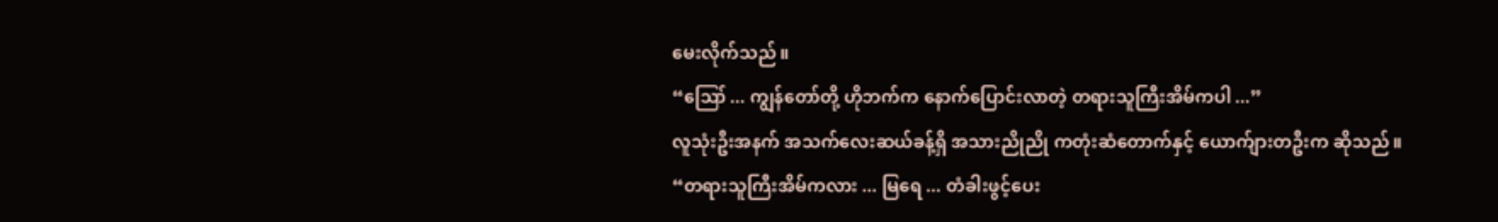မေးလိုက်သည်။
“ဪ ... ကျွန်တော်တို့ ဟိုဘက်က နောက်ပြောင်းလာတဲ့ တရားသူကြီးအိမ်ကပါ ...”
လူသုံးဦးအနက် အသက်လေးဆယ်ခန့်ရှိ အသားညိုညို ကတုံးဆံတောက်နှင့် ယောက်ျားတဦးက ဆိုသည်။
“တရားသူကြီးအိမ်ကလား ... မြရေ ... တံခါးဖွင့်ပေး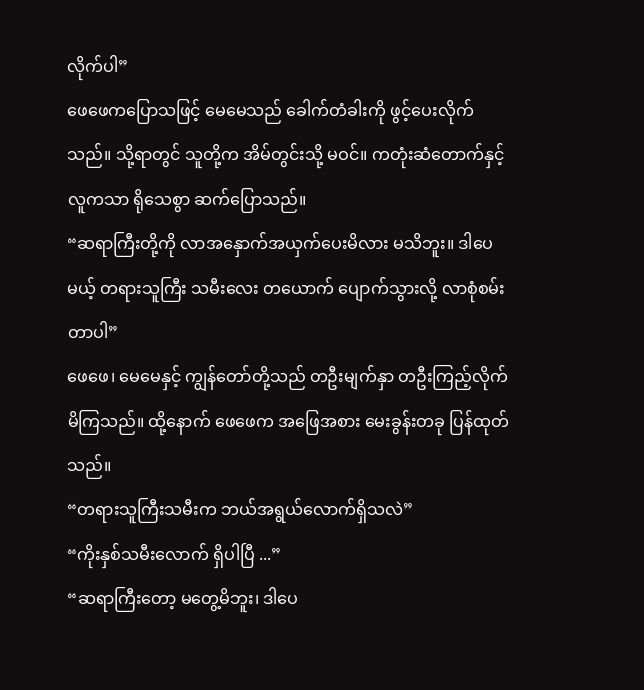လိုက်ပါ”
ဖေဖေကပြောသဖြင့် မေမေသည် ခေါက်တံခါးကို ဖွင့်ပေးလိုက်သည်။ သို့ရာတွင် သူတို့က အိမ်တွင်းသို့ မဝင်။ ကတုံးဆံတောက်နှင့် လူကသာ ရိုသေစွာ ဆက်ပြောသည်။
“ဆရာကြီးတို့ကို လာအနှောက်အယှက်ပေးမိလား မသိဘူး။ ဒါပေမယ့် တရားသူကြီး သမီးလေး တယောက် ပျောက်သွားလို့ လာစုံစမ်းတာပါ”
ဖေဖေ၊ မေမေနှင့် ကျွန်တော်တို့သည် တဦးမျက်နှာ တဦးကြည့်လိုက်မိကြသည်။ ထို့နောက် ဖေဖေက အဖြေအစား မေးခွန်းတခု ပြန်ထုတ်သည်။
“တရားသူကြီးသမီးက ဘယ်အရွယ်လောက်ရှိသလဲ”
“ကိုးနှစ်သမီးလောက် ရှိပါပြီ ...”
“ဆရာကြီးတော့ မတွေ့မိဘူး၊ ဒါပေ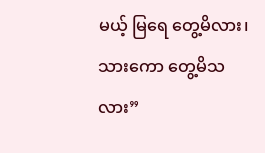မယ့် မြရေ တွေ့မိလား၊ သားကော တွေ့မိသလား”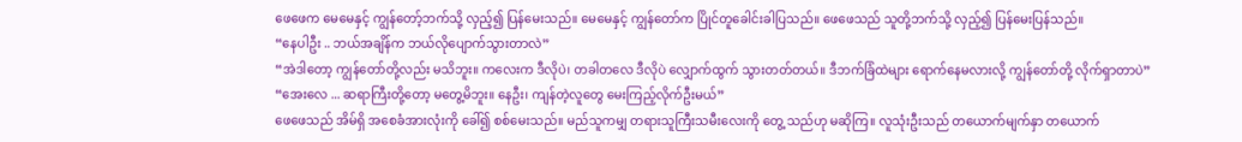ဖေဖေက မေမေနှင့် ကျွန်တော့်ဘက်သို့ လှည့်၍ ပြန်မေးသည်။ မေမေနှင့် ကျွန်တော်က ပြိုင်တူခေါင်းခါပြသည်။ ဖေဖေသည် သူတို့ဘက်သို့ လှည့်၍ ပြန်မေးပြန်သည်။
“နေပါဦး .. ဘယ်အချိန်က ဘယ်လိုပျောက်သွားတာလဲ”
“အဲဒါတော့ ကျွန်တော်တို့လည်း မသိဘူး။ ကလေးက ဒီလိုပဲ၊ တခါတလေ ဒီလိုပဲ လျှောက်ထွက် သွားတတ်တယ်။ ဒီဘက်ခြံထဲများ ရောက်နေမလားလို့ ကျွန်တော်တို့ လိုက်ရှာတာပဲ”
“အေးလေ ... ဆရာကြီးတို့တော့ မတွေ့မိဘူး။ နေဦး၊ ကျန်တဲ့လူတွေ မေးကြည့်လိုက်ဦးမယ်”
ဖေဖေသည် အိမ်ရှိ အစေခံအားလုံးကို ခေါ်၍ စစ်မေးသည်။ မည်သူကမျှ တရားသူကြီးသမီးလေးကို တွေ့ သည်ဟု မဆိုကြ။ လူသုံးဦးသည် တယောက်မျက်နှာ တယောက်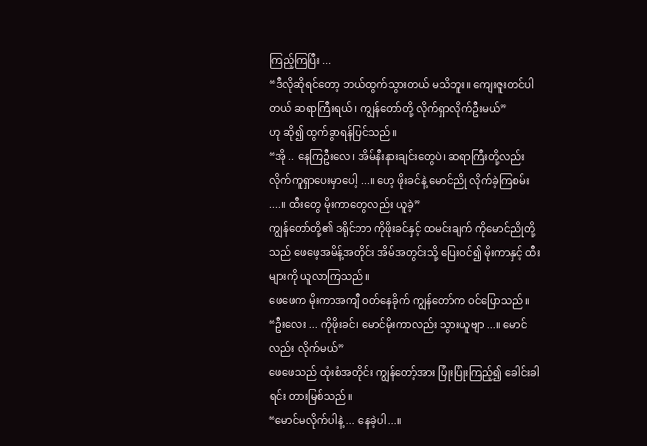ကြည့်ကြပြီး ...
“ဒီလိုဆိုရင်တော့ ဘယ်ထွက်သွားတယ် မသိဘူး။ ကျေးဇူးတင်ပါတယ် ဆရာကြီးရယ်၊ ကျွန်တော်တို့ လိုက်ရှာလိုက်ဦးမယ်”
ဟု ဆို၍ ထွက်ခွာရန်ပြင်သည်။
“အို .. နေကြဦးလေ၊ အိမ်နီးနားချင်းတွေပဲ၊ ဆရာကြီးတို့လည်း လိုက်ကူရှာပေးမှာပေါ့ ...။ ဟေ့ ဖိုးခင်နဲ့ မောင်ညို လိုက်ခဲ့ကြစမ်း ....။ ထီးတွေ မိုးကာတွေလည်း ယူခဲ့”
ကျွန်တော်တို့၏ ဒရိုင်ဘာ ကိုဖိုးခင်နှင့် ထမင်းချက် ကိုမောင်ညိုတို့သည် ဖေဖေ့အမိန့်အတိုင်း အိမ်အတွင်းသို့ ပြေးဝင်၍ မိုးကာနှင့် ထီးများကို ယူလာကြသည်။
ဖေဖေက မိုးကာအကျီ ဝတ်နေခိုက် ကျွန်တော်က ဝင်ပြောသည်။
“ဦးလေး ... ကိုဖိုးခင်၊ မောင်မိုးကာလည်း သွားယူဗျာ ...။ မောင်လည်း လိုက်မယ်”
ဖေဖေသည် ထုံးစံအတိုင်း ကျွန်တော့်အား ပြုံးပြုံးကြည့်၍ ခေါင်းခါရင်း တားမြစ်သည်။
“မောင်မလိုက်ပါနဲ့ ... နေခဲ့ပါ...။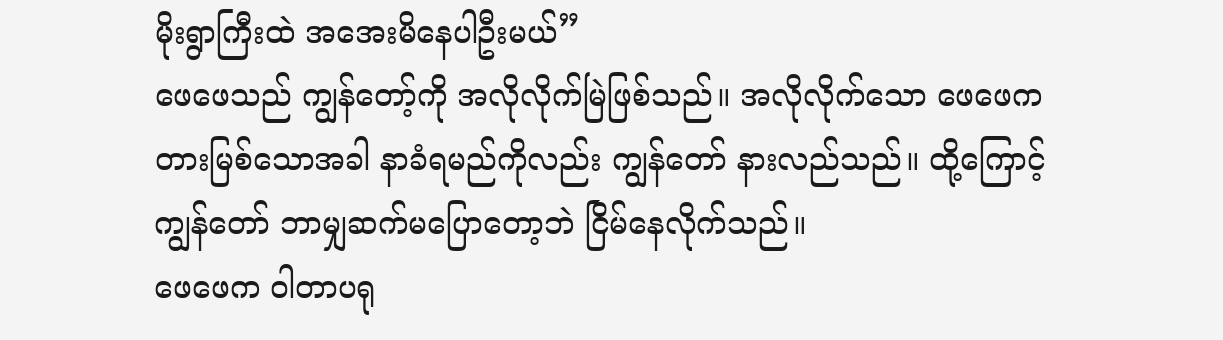မိုးရွာကြီးထဲ အအေးမိနေပါဦးမယ်”
ဖေဖေသည် ကျွန်တော့်ကို အလိုလိုက်မြဲဖြစ်သည်။ အလိုလိုက်သော ဖေဖေက တားမြစ်သောအခါ နာခံရမည်ကိုလည်း ကျွန်တော် နားလည်သည်။ ထို့ကြောင့် ကျွန်တော် ဘာမျှဆက်မပြောတော့ဘဲ ငြိမ်နေလိုက်သည်။
ဖေဖေက ဝါတာပရု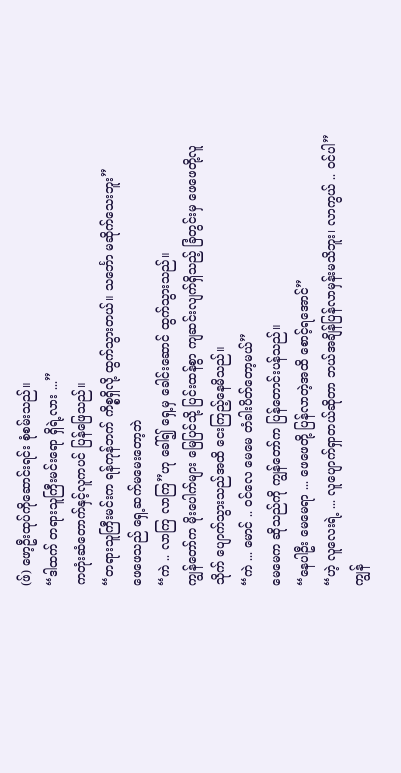(ဖ်) ဖော့ဦးထုပ်ကိုဆောင်းရင်း စုံစမ်းသည်။
“ဒါထက် တရားသူကြီးမင်းရော ရှိရဲ့လား ...”
ကတုံးဆံတောက်နှင့်လူကပင် ပြန်ဖြေသည်။
“တရားသူကြီးမင်းက ရန်ကုန်ဘက် ကိစ္စရှိလို့ ထွက်သွားတယ်။ သင်္ဘော မဆိုက်သေးဘူး”
ဖေဖေသည် ရှေ့ဆက်မမေးတော့ဘဲ
“ကဲ .. လာကြ လာကြ”ဟု ခေါ်၍ ရှေ့မှ ခေါင်းဆောင် ထွက်သွားသည်။
ကျွန်တော်က မိုးပေါက်များ မြေပြင်သို့ ပြင်းထန်စွာ ကျဆင်းလျက်ရှိသည့် ခြံတွင်းမှ ဖေဖေတို့လူသိုက် ပျောက်သွားသည်အထိ ငေးကြည့်နေမိသည်။
“ကဲ ... မောင် .. ဝင်လေ မေမေ တံခါးပိတ်တော့မယ်”
မေမေက ဆိုသည်ကို ကျွန်တော်က ပြန်တောင်းပန်သည်။
“နေပါဦး မေမေရာ ... ဖေဖေတို့ ပြန်လာတဲ့အထိ စောင့်ရအောင်”
“ဟဲ့ လူလေးရဲ့ ... လူပျောက်ရှာတယ်ဆိုတာ ဘယ်အချိန်ပြန်လာမှန်းမသိဘူး၊ လာကွယ် .. ဝင်ပါ”
ကျွန်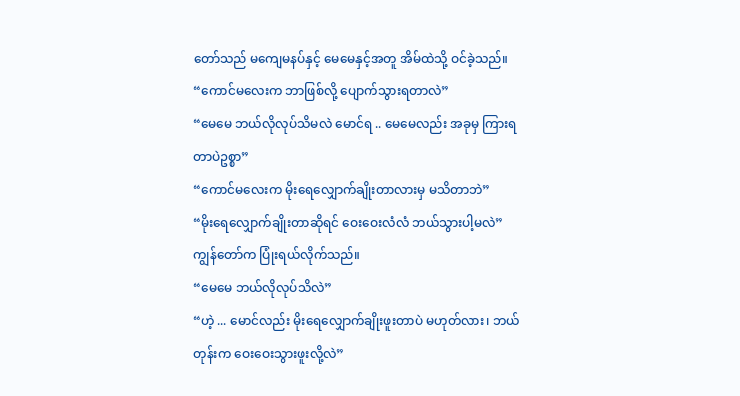တော်သည် မကျေမနပ်နှင့် မေမေနှင့်အတူ အိမ်ထဲသို့ ဝင်ခဲ့သည်။
“ကောင်မလေးက ဘာဖြစ်လို့ ပျောက်သွားရတာလဲ”
“မေမေ ဘယ်လိုလုပ်သိမလဲ မောင်ရ .. မေမေလည်း အခုမှ ကြားရတာပဲဥစ္စာ”
“ကောင်မလေးက မိုးရေလျှောက်ချိုးတာလားမှ မသိတာဘဲ”
“မိုးရေလျှောက်ချိုးတာဆိုရင် ဝေးဝေးလံလံ ဘယ်သွားပါ့မလဲ”
ကျွန်တော်က ပြုံးရယ်လိုက်သည်။
“မေမေ ဘယ်လိုလုပ်သိလဲ”
“ဟဲ့ ... မောင်လည်း မိုးရေလျှောက်ချိုးဖူးတာပဲ မဟုတ်လား၊ ဘယ်တုန်းက ဝေးဝေးသွားဖူးလို့လဲ”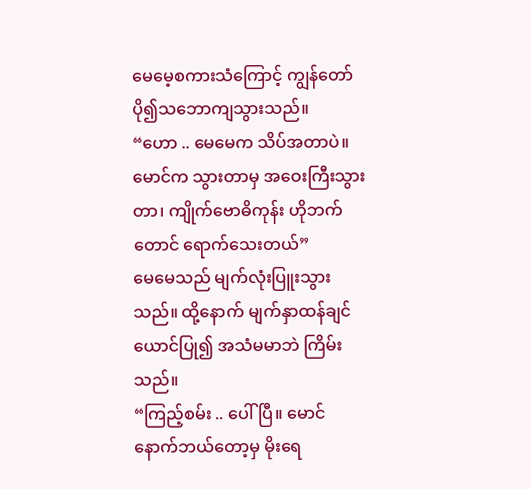မေမေ့စကားသံကြောင့် ကျွန်တော် ပို၍သဘောကျသွားသည်။
“ဟော .. မေမေက သိပ်အတာပဲ။ မောင်က သွားတာမှ အဝေးကြီးသွားတာ၊ ကျိုက်ဗောဓိကုန်း ဟိုဘက်တောင် ရောက်သေးတယ်”
မေမေသည် မျက်လုံးပြူးသွားသည်။ ထို့နောက် မျက်နှာထန်ချင်ယောင်ပြု၍ အသံမမာဘဲ ကြိမ်းသည်။
“ကြည့်စမ်း .. ပေါ်ပြီ။ မောင် နောက်ဘယ်တော့မှ မိုးရေ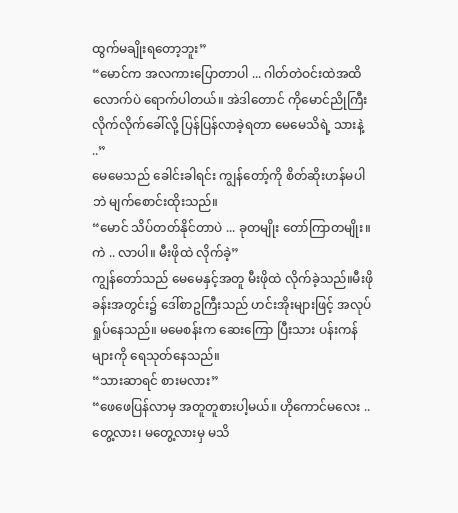ထွက်မချိုးရတော့ဘူး”
“မောင်က အလကားပြောတာပါ ... ဂါတ်တဲဝင်းထဲအထိလောက်ပဲ ရောက်ပါတယ်။ အဲဒါတောင် ကိုမောင်ညိုကြီး လိုက်လိုက်ခေါ်လို့ ပြန်ပြန်လာခဲ့ရတာ မေမေသိရဲ့ သားနဲ့ ..”
မေမေသည် ခေါင်းခါရင်း ကျွန်တော့်ကို စိတ်ဆိုးဟန်မပါဘဲ မျက်စောင်းထိုးသည်။
“မောင် သိပ်တတ်နိုင်တာပဲ ... ခုတမျိုး တော်ကြာတမျိုး။ ကဲ .. လာပါ။ မီးဖိုထဲ လိုက်ခဲ့”
ကျွန်တော်သည် မေမေနှင့်အတူ မီးဖိုထဲ လိုက်ခဲ့သည်။မီးဖိုခန်းအတွင်း၌ ဒေါ်စာဥကြီးသည် ဟင်းအိုးများဖြင့် အလုပ်ရှုပ်နေသည်။ မမေစန်းက ဆေးကြော ပြီးသား ပန်းကန်များကို ရေသုတ်နေသည်။
“သားဆာရင် စားမလား”
“ဖေဖေပြန်လာမှ အတူတူစားပါ့မယ်။ ဟိုကောင်မလေး .. တွေ့လား၊ မတွေ့လားမှ မသိ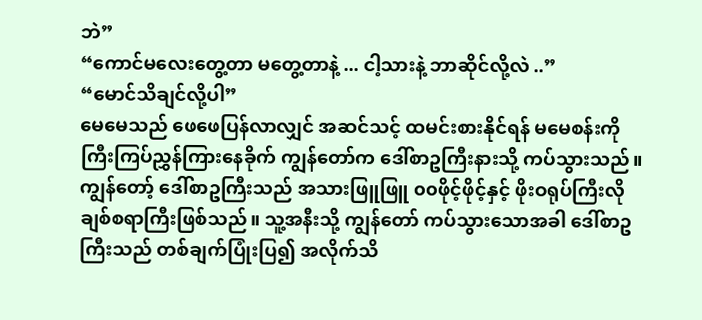ဘဲ”
“ကောင်မလေးတွေ့တာ မတွေ့တာနဲ့ ... ငါ့သားနဲ့ ဘာဆိုင်လို့လဲ ..”
“မောင်သိချင်လို့ပါ”
မေမေသည် ဖေဖေပြန်လာလျှင် အဆင်သင့် ထမင်းစားနိုင်ရန် မမေစန်းကို ကြီးကြပ်ညွှန်ကြားနေခိုက် ကျွန်တော်က ဒေါ်စာဥကြီးနားသို့ ကပ်သွားသည်။
ကျွန်တော့် ဒေါ်စာဥကြီးသည် အသားဖြူဖြူ ၀၀ဖိုင့်ဖိုင့်နှင့် ဖိုးဝရုပ်ကြီးလို ချစ်စရာကြီးဖြစ်သည်။ သူ့အနီးသို့ ကျွန်တော် ကပ်သွားသောအခါ ဒေါ်စာဥကြီးသည် တစ်ချက်ပြုံးပြ၍ အလိုက်သိ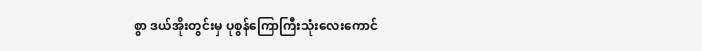စွာ ဒယ်အိုးတွင်းမှ ပုစွန်ကြောကြီးသုံးလေးကောင်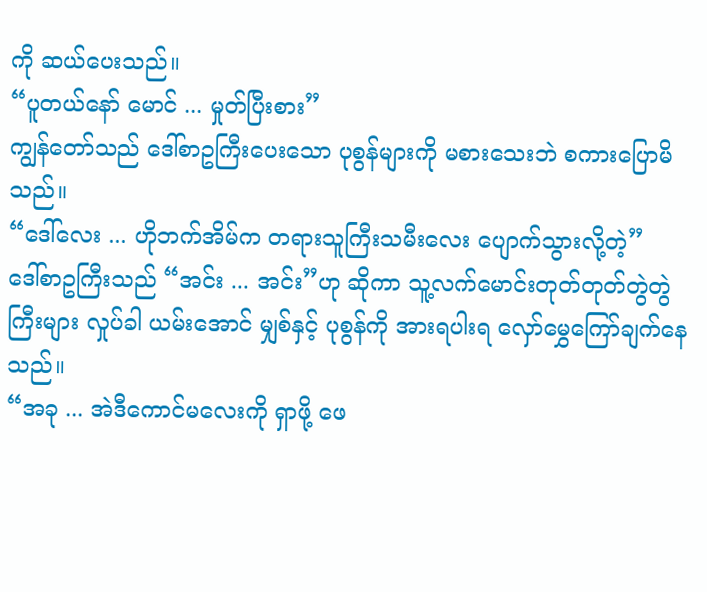ကို ဆယ်ပေးသည်။
“ပူတယ်နော် မောင် ... မှုတ်ပြီးစား”
ကျွန်တော်သည် ဒေါ်စာဥကြီးပေးသော ပုစွန်များကို မစားသေးဘဲ စကားပြောမိသည်။
“ဒေါ်လေး ... ဟိုဘက်အိမ်က တရားသူကြီးသမီးလေး ပျောက်သွားလို့တဲ့”
ဒေါ်စာဥကြီးသည် “အင်း ... အင်း”ဟု ဆိုကာ သူ့လက်မောင်းတုတ်တုတ်တွဲတွဲကြီးများ လှုပ်ခါ ယမ်းအောင် မျှစ်နှင့် ပုစွန်ကို အားရပါးရ လှော်မွှေကြော်ချက်နေသည်။
“အခု ... အဲဒီကောင်မလေးကို ရှာဖို့ ဖေ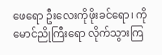ဖေရော ဦးလေးကိုဖိုးခင်ရော၊ ကိုမောင်ညိုကြီးရော လိုက်သွားကြ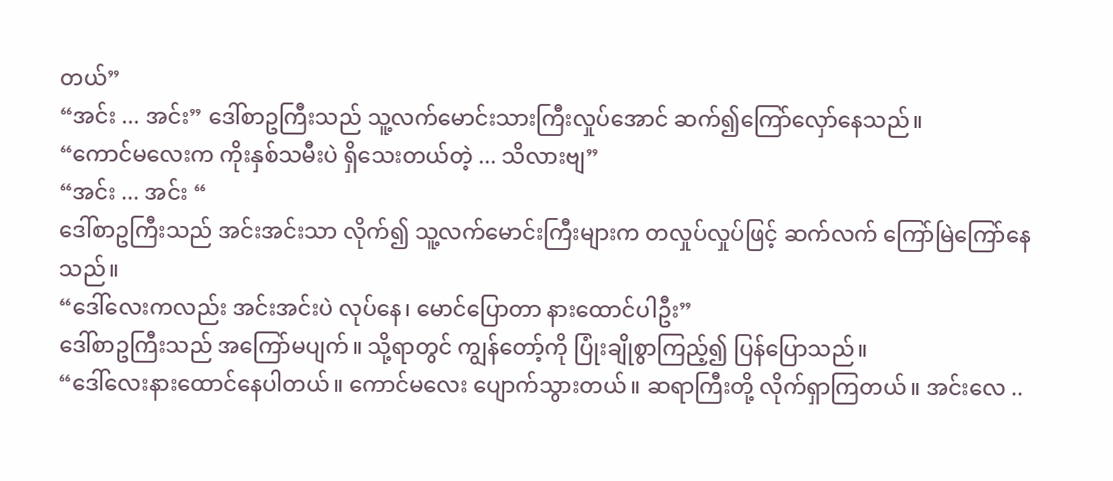တယ်”
“အင်း ... အင်း” ဒေါ်စာဥကြီးသည် သူ့လက်မောင်းသားကြီးလှုပ်အောင် ဆက်၍ကြော်လှော်နေသည်။
“ကောင်မလေးက ကိုးနှစ်သမီးပဲ ရှိသေးတယ်တဲ့ ... သိလားဗျ”
“အင်း ... အင်း “
ဒေါ်စာဥကြီးသည် အင်းအင်းသာ လိုက်၍ သူ့လက်မောင်းကြီးများက တလှုပ်လှုပ်ဖြင့် ဆက်လက် ကြော်မြဲကြော်နေသည်။
“ဒေါ်လေးကလည်း အင်းအင်းပဲ လုပ်နေ၊ မောင်ပြောတာ နားထောင်ပါဦး”
ဒေါ်စာဥကြီးသည် အကြော်မပျက်။ သို့ရာတွင် ကျွန်တော့်ကို ပြုံးချိုစွာကြည့်၍ ပြန်ပြောသည်။
“ဒေါ်လေးနားထောင်နေပါတယ်။ ကောင်မလေး ပျောက်သွားတယ်။ ဆရာကြီးတို့ လိုက်ရှာကြတယ်။ အင်းလေ ..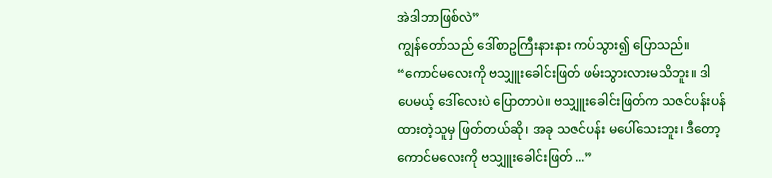အဲဒါဘာဖြစ်လဲ”
ကျွန်တော်သည် ဒေါ်စာဥကြီးနားနား ကပ်သွား၍ ပြောသည်။
“ကောင်မလေးကို ဗသျှူးခေါင်းဖြတ် ဖမ်းသွားလားမသိဘူး။ ဒါပေမယ့် ဒေါ်လေးပဲ ပြောတာပဲ။ ဗသျှူးခေါင်းဖြတ်က သဇင်ပန်းပန်ထားတဲ့သူမှ ဖြတ်တယ်ဆို၊ အခု သဇင်ပန်း မပေါ်သေးဘူး၊ ဒီတော့ ကောင်မလေးကို ဗသျှူးခေါင်းဖြတ် ...”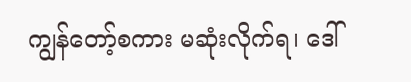ကျွန်တော့်စကား မဆုံးလိုက်ရ၊ ဒေါ်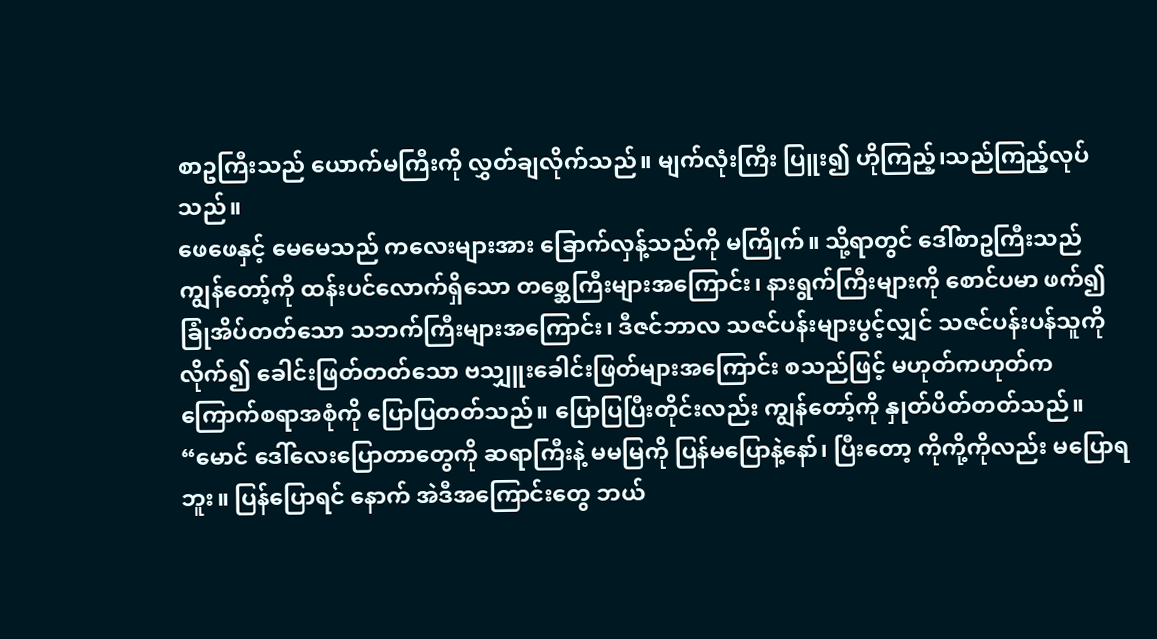စာဥကြီးသည် ယောက်မကြီးကို လွှတ်ချလိုက်သည်။ မျက်လုံးကြီး ပြူး၍ ဟိုကြည့်၊သည်ကြည့်လုပ်သည်။
ဖေဖေနှင့် မေမေသည် ကလေးများအား ခြောက်လှန့်သည်ကို မကြိုက်။ သို့ရာတွင် ဒေါ်စာဥကြီးသည် ကျွန်တော့်ကို ထန်းပင်လောက်ရှိသော တစ္ဆေကြီးများအကြောင်း၊ နားရွက်ကြီးများကို စောင်ပမာ ဖက်၍ ခြုံအိပ်တတ်သော သဘက်ကြီးများအကြောင်း၊ ဒီဇင်ဘာလ သဇင်ပန်းများပွင့်လျှင် သဇင်ပန်းပန်သူကို လိုက်၍ ခေါင်းဖြတ်တတ်သော ဗသျှူးခေါင်းဖြတ်များအကြောင်း စသည်ဖြင့် မဟုတ်ကဟုတ်က ကြောက်စရာအစုံကို ပြောပြတတ်သည်။ ပြောပြပြီးတိုင်းလည်း ကျွန်တော့်ကို နှုတ်ပိတ်တတ်သည်။
“မောင် ဒေါ်လေးပြောတာတွေကို ဆရာကြီးနဲ့ မမမြကို ပြန်မပြောနဲ့နော်၊ ပြီးတော့ ကိုကို့ကိုလည်း မပြောရဘူး။ ပြန်ပြောရင် နောက် အဲဒီအကြောင်းတွေ ဘယ်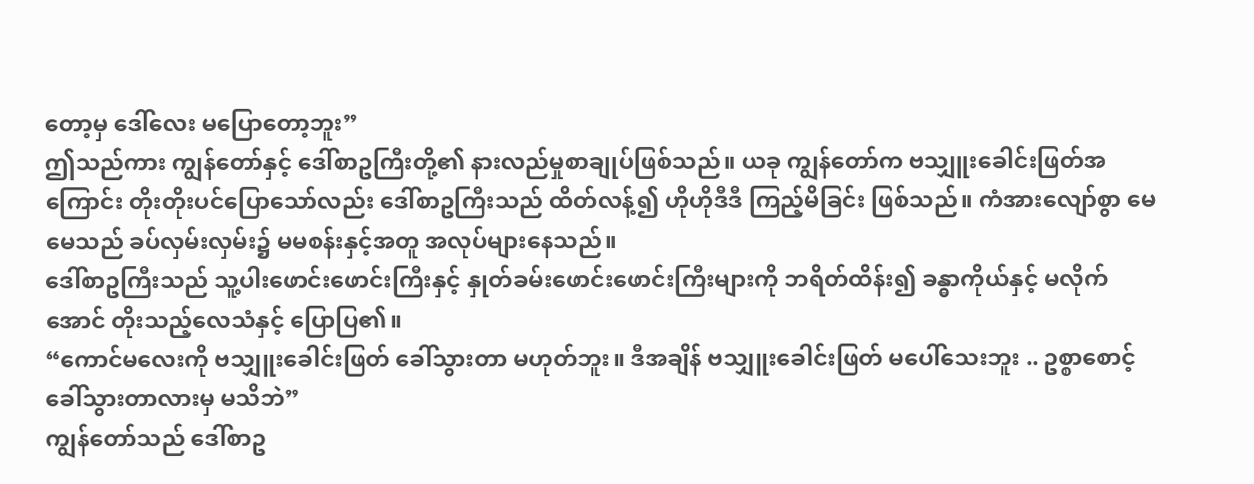တော့မှ ဒေါ်လေး မပြောတော့ဘူး”
ဤသည်ကား ကျွန်တော်နှင့် ဒေါ်စာဥကြီးတို့၏ နားလည်မှုစာချုပ်ဖြစ်သည်။ ယခု ကျွန်တော်က ဗသျှူးခေါင်းဖြတ်အကြောင်း တိုးတိုးပင်ပြောသော်လည်း ဒေါ်စာဥကြီးသည် ထိတ်လန့်၍ ဟိုဟိုဒီဒီ ကြည့်မိခြင်း ဖြစ်သည်။ ကံအားလျော်စွာ မေမေသည် ခပ်လှမ်းလှမ်း၌ မမစန်းနှင့်အတူ အလုပ်များနေသည်။
ဒေါ်စာဥကြီးသည် သူ့ပါးဖောင်းဖောင်းကြီးနှင့် နှုတ်ခမ်းဖောင်းဖောင်းကြီးများကို ဘရိတ်ထိန်း၍ ခန္ဓာကိုယ်နှင့် မလိုက်အောင် တိုးသည့်လေသံနှင့် ပြောပြ၏။
“ကောင်မလေးကို ဗသျှူးခေါင်းဖြတ် ခေါ်သွားတာ မဟုတ်ဘူး။ ဒီအချိန် ဗသျှူးခေါင်းဖြတ် မပေါ်သေးဘူး .. ဥစ္စာစောင့် ခေါ်သွားတာလားမှ မသိဘဲ”
ကျွန်တော်သည် ဒေါ်စာဥ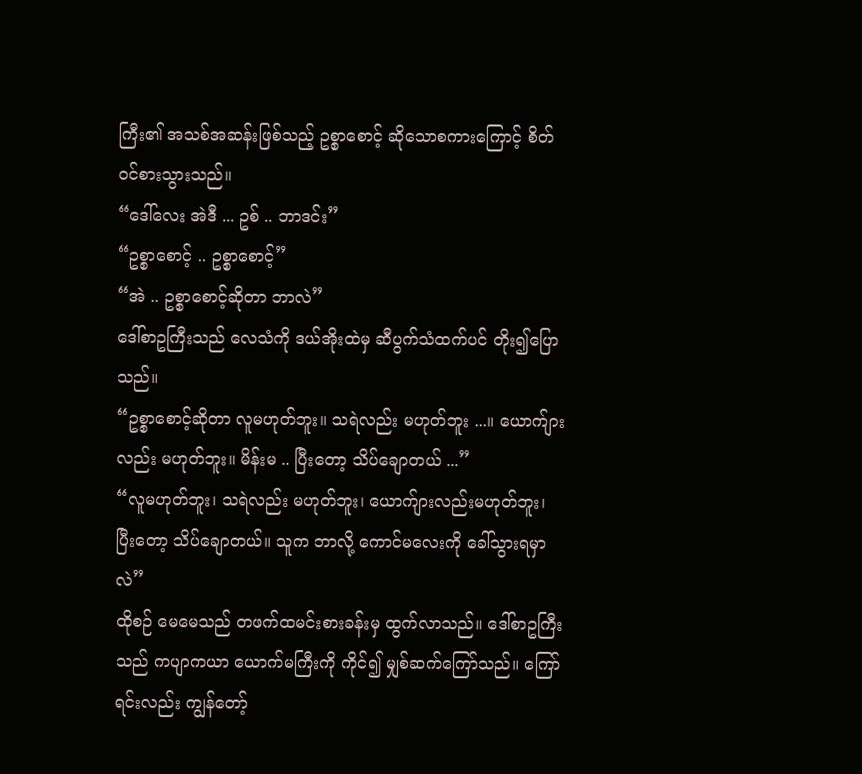ကြီး၏ အသစ်အဆန်းဖြစ်သည့် ဥစ္စာစောင့် ဆိုသောစကားကြောင့် စိတ်ဝင်စားသွားသည်။
“ဒေါ်လေး အဲဒီ ... ဥစ် .. ဘာဒင်း”
“ဥစ္စာစောင့် .. ဥစ္စာစောင့်”
“အဲ .. ဥစ္စာစောင့်ဆိုတာ ဘာလဲ”
ဒေါ်စာဥကြီးသည် လေသံကို ဒယ်အိုးထဲမှ ဆီပွက်သံထက်ပင် တိုး၍ပြောသည်။
“ဥစ္စာစောင့်ဆိုတာ လူမဟုတ်ဘူး။ သရဲလည်း မဟုတ်ဘူး ...။ ယောက်ျားလည်း မဟုတ်ဘူး။ မိန်းမ .. ပြီးတော့ သိပ်ချောတယ် ...”
“လူမဟုတ်ဘူး၊ သရဲလည်း မဟုတ်ဘူး၊ ယောက်ျားလည်းမဟုတ်ဘူး၊ ပြီးတော့ သိပ်ချောတယ်။ သူက ဘာလို့ ကောင်မလေးကို ခေါ်သွားရမှာလဲ”
ထိုစဉ် မေမေသည် တဖက်ထမင်းစားခန်းမှ ထွက်လာသည်။ ဒေါ်စာဥကြီးသည် ကပျာကယာ ယောက်မကြီးကို ကိုင်၍ မျှစ်ဆက်ကြော်သည်။ ကြော်ရင်းလည်း ကျွန်တော့်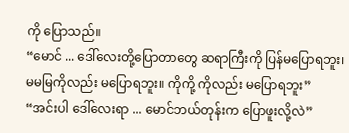ကို ပြောသည်။
“မောင် ... ဒေါ်လေးတို့ပြောတာတွေ ဆရာကြီးကို ပြန်မပြောရဘူး၊ မမမြကိုလည်း မပြောရဘူး။ ကိုကို့ ကိုလည်း မပြောရဘူး”
“အင်းပါ ဒေါ်လေးရာ ... မောင်ဘယ်တုန်းက ပြောဖူးလို့လဲ”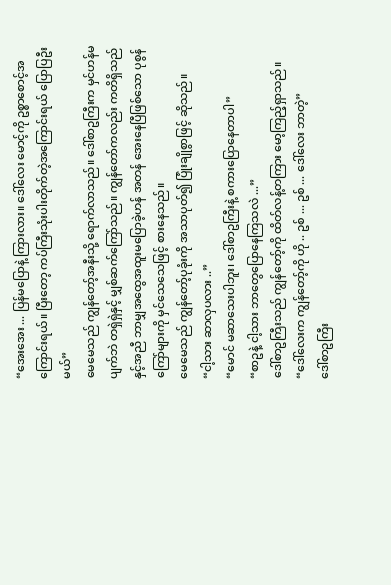“အေးအေး ... ပြန်မပြောနဲ့ ကြားလား။ ဒေါ်လေး မောင့်ကို ဥစ္စာစောင့်အကြောင်းရယ်။ ပြီးတော့ ကပ်ကြီးသုံးပါးတိုက်တဲ့အကြောင်းရယ် ပြောပြဦးမယ်”
မေမေသည် ကျွန်တော့်အနီးသို့ ရောက်လာသည်။ ဒေါ်စာဥကြီးက မှင်ဟန်မပျက်ဘဲ တရှဲရှဲနှင့် မျှစ်ဆက်ကြော်သည်။ ကျွန်တော်ကလည်း ကတိရှိသည်နှင့်အညီ ဘာမျှအထွေအထူးမပြောခဲ့ဟန် အတန် အေးနေပြီဖြစ်သော ပုစွန်ကြော်များကို မှင်သေသေဖြင့် စားနေသည်။
မေမေသည် ကျွန်တော့်ပုခုံးကို အသာပုတ်၍ ပြုံးချိုစွာဖြင့် ဆိုသည်။
“ငါ့သား ဆာလှပလား ..”
“မောင် မဆာသေးပါဘူး၊ ဒေါ်စာဥကြီးနဲ့ စကားပြောနေတာပါ”
“စာဥနဲ့ ငါ့သား ဘာတွေပြောနေကြသလဲ ...”
ဒေါ်စာဥကြီးသည် ကျွန်တော့်ကို ထိတ်လန့်တကြား မော့ကြည့်ရှာသည်။
“ဒေါ်လေးက ကျွန်တော့်ကို ဟို .. ဥစ် ... ဥစ် ... ဒေါ်လေး ဘာတဲ့”
ဒေါ်စာဥကြီး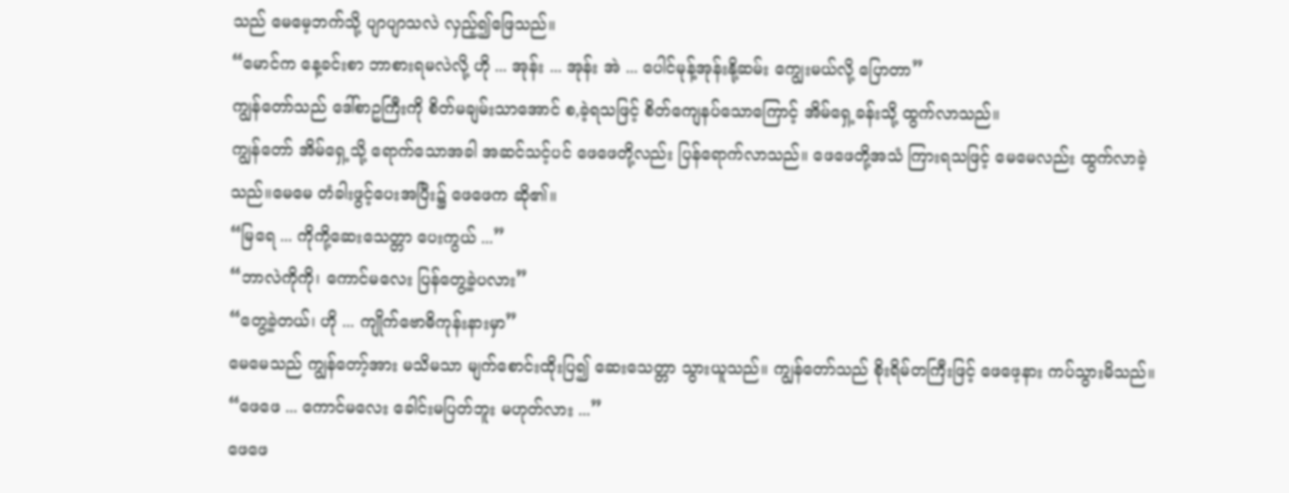သည် မေမေ့ဘက်သို့ ပျာပျာသလဲ လှည့်၍ဖြေသည်။
“မောင်က နေ့ခင်းစာ ဘာစားရမလဲလို့ ဟို ... အုန်း ... အုန်း အဲ ... ပေါင်မုန့်အုန်းနို့ဆမ်း ကျွေးမယ်လို့ ပြောတာ”
ကျွန်တော်သည် ဒေါ်စာဥကြီးကို စိတ်မချမ်းသာအောင် စ,ခဲ့ရသဖြင့် စိတ်ကျေနပ်သောကြောင့် အိမ်ရှေ့ခန်းသို့ ထွက်လာသည်။
ကျွန်တော် အိမ်ရှေ့သို့ ရောက်သောအခါ အဆင်သင့်ပင် ဖေဖေတို့လည်း ပြန်ရောက်လာသည်။ ဖေဖေတို့အသံ ကြားရသဖြင့် မေမေလည်း ထွက်လာခဲ့သည်။မေမေ တံခါးဖွင့်ပေးအပြီး၌ ဖေဖေက ဆို၏။
“မြရေ ... ကိုကို့ဆေးသေတ္တာ ပေးကွယ် ...”
“ဘာလဲကိုကို၊ ကောင်မလေး ပြန်တွေ့ခဲ့ပလား”
“တွေ့ခဲ့တယ်၊ ဟို ... ကျိုက်ဗောဓိကုန်းနားမှာ”
မေမေသည် ကျွန်တော့်အား မသိမသာ မျက်စောင်းထိုးပြ၍ ဆေးသေတ္တာ သွားယူသည်။ ကျွန်တော်သည် စိုးရိမ်တကြီးဖြင့် ဖေဖေ့နား ကပ်သွားမိသည်။
“ဖေဖေ ... ကောင်မလေး ခေါင်းမပြတ်ဘူး မဟုတ်လား ...”
ဖေဖေ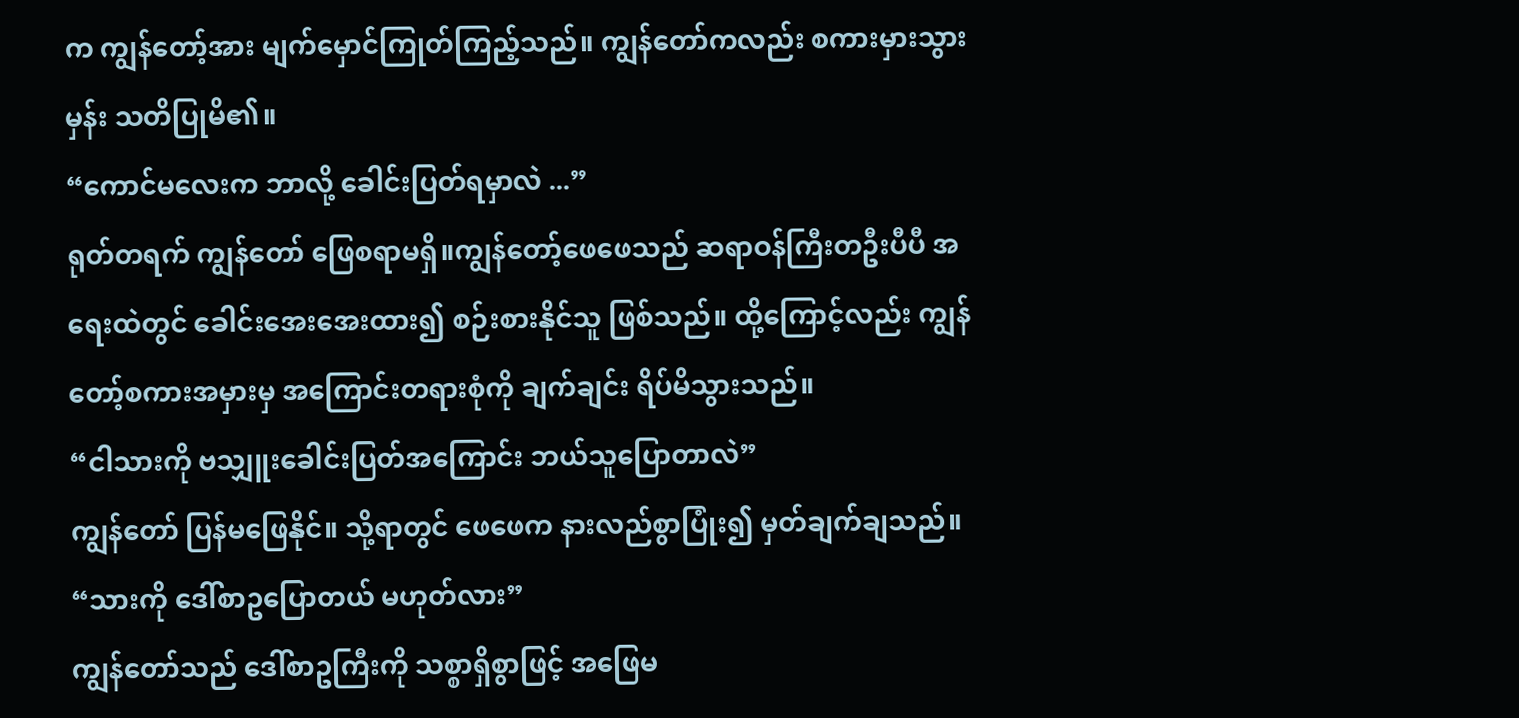က ကျွန်တော့်အား မျက်မှောင်ကြုတ်ကြည့်သည်။ ကျွန်တော်ကလည်း စကားမှားသွားမှန်း သတိပြုမိ၏။
“ကောင်မလေးက ဘာလို့ ခေါင်းပြတ်ရမှာလဲ ...”
ရုတ်တရက် ကျွန်တော် ဖြေစရာမရှိ။ကျွန်တော့်ဖေဖေသည် ဆရာဝန်ကြီးတဦးပီပီ အရေးထဲတွင် ခေါင်းအေးအေးထား၍ စဉ်းစားနိုင်သူ ဖြစ်သည်။ ထို့ကြောင့်လည်း ကျွန်တော့်စကားအမှားမှ အကြောင်းတရားစုံကို ချက်ချင်း ရိပ်မိသွားသည်။
“ငါသားကို ဗသျှူးခေါင်းပြတ်အကြောင်း ဘယ်သူပြောတာလဲ”
ကျွန်တော် ပြန်မဖြေနိုင်။ သို့ရာတွင် ဖေဖေက နားလည်စွာပြုံး၍ မှတ်ချက်ချသည်။
“သားကို ဒေါ်စာဥပြောတယ် မဟုတ်လား”
ကျွန်တော်သည် ဒေါ်စာဥကြီးကို သစ္စာရှိစွာဖြင့် အဖြေမ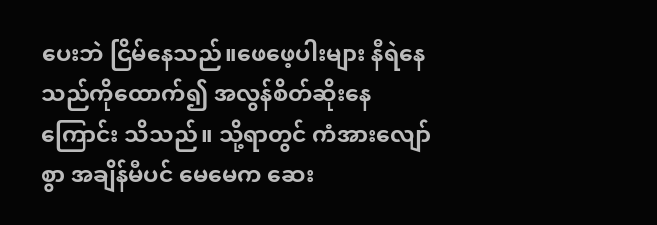ပေးဘဲ ငြိမ်နေသည်။ဖေဖေ့ပါးများ နီရဲနေသည်ကိုထောက်၍ အလွန်စိတ်ဆိုးနေကြောင်း သိသည်။ သို့ရာတွင် ကံအားလျော်စွာ အချိန်မီပင် မေမေက ဆေး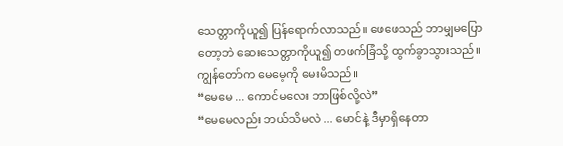သေတ္တာကိုယူ၍ ပြန်ရောက်လာသည်။ ဖေဖေသည် ဘာမျှမပြောတော့ဘဲ ဆေးသေတ္တာကိုယူ၍ တဖက်ခြံသို့ ထွက်ခွာသွားသည်။ကျွန်တော်က မေမေ့ကို မေးမိသည်။
“မေမေ ... ကောင်မလေး ဘာဖြစ်လို့လဲ”
“မေမေလည်း ဘယ်သိမလဲ ... မောင်နဲ့ ဒီမှာရှိနေတာ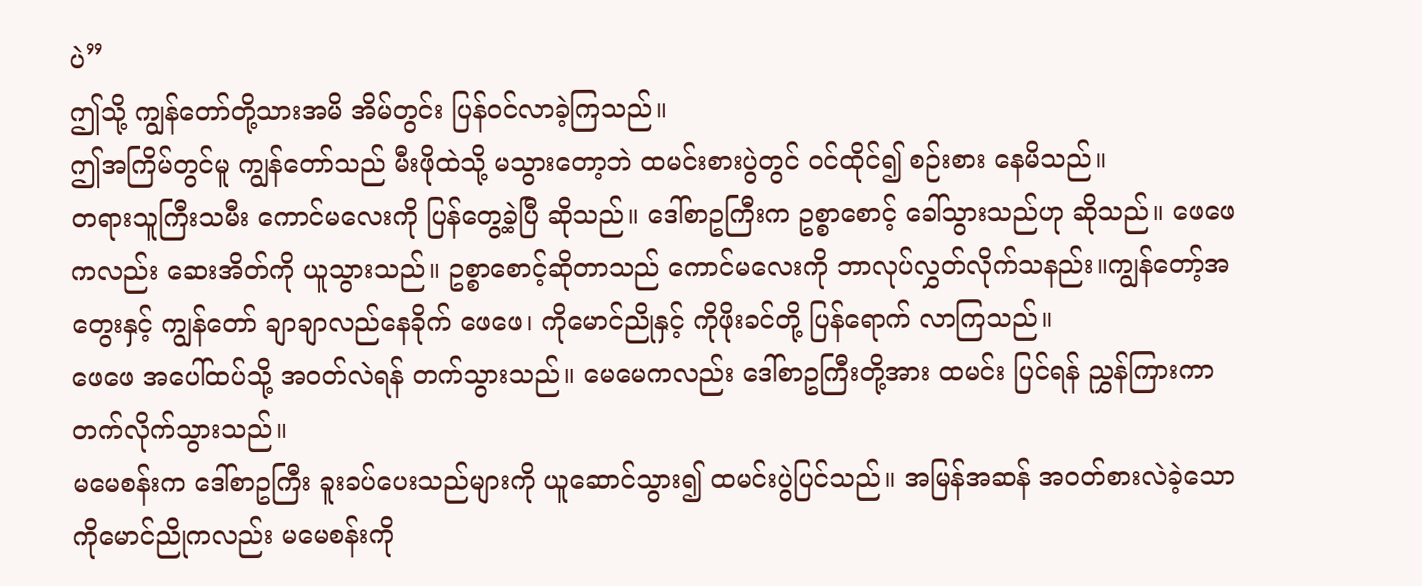ပဲ”
ဤသို့ ကျွန်တော်တို့သားအမိ အိမ်တွင်း ပြန်ဝင်လာခဲ့ကြသည်။
ဤအကြိမ်တွင်မူ ကျွန်တော်သည် မီးဖိုထဲသို့ မသွားတော့ဘဲ ထမင်းစားပွဲတွင် ဝင်ထိုင်၍ စဉ်းစား နေမိသည်။
တရားသူကြီးသမီး ကောင်မလေးကို ပြန်တွေ့ခဲ့ပြီ ဆိုသည်။ ဒေါ်စာဥကြီးက ဥစ္စာစောင့် ခေါ်သွားသည်ဟု ဆိုသည်။ ဖေဖေကလည်း ဆေးအိတ်ကို ယူသွားသည်။ ဥစ္စာစောင့်ဆိုတာသည် ကောင်မလေးကို ဘာလုပ်လွှတ်လိုက်သနည်း။ကျွန်တော့်အတွေးနှင့် ကျွန်တော် ချာချာလည်နေခိုက် ဖေဖေ၊ ကိုမောင်ညိုနှင့် ကိုဖိုးခင်တို့ ပြန်ရောက် လာကြသည်။
ဖေဖေ အပေါ်ထပ်သို့ အဝတ်လဲရန် တက်သွားသည်။ မေမေကလည်း ဒေါ်စာဥကြီးတို့အား ထမင်း ပြင်ရန် ညွှန်ကြားကာ တက်လိုက်သွားသည်။
မမေစန်းက ဒေါ်စာဥကြီး ခူးခပ်ပေးသည်များကို ယူဆောင်သွား၍ ထမင်းပွဲပြင်သည်။ အမြန်အဆန် အဝတ်စားလဲခဲ့သော ကိုမောင်ညိုကလည်း မမေစန်းကို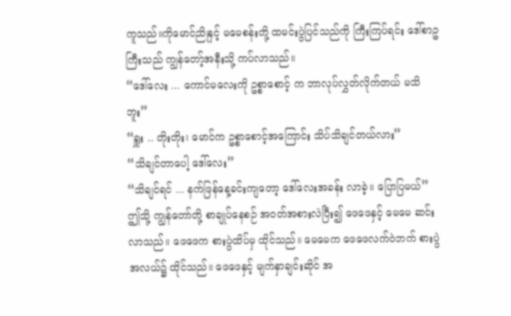ကူသည်။ကိုမောင်ညိုနှင့် မမေစန်းတို့ ထမင်းပွဲပြင်သည်ကို ကြီးကြပ်ရင်း ဒေါ်စာဥကြီးသည် ကျွန်တော့်အနီးသို့ ကပ်လာသည်။
“ဒေါ်လေး ... ကောင်မလေးကို ဥစ္စာစောင့် က ဘာလုပ်လွှတ်လိုက်တယ် မသိဘူး”
“ရှူး .. တိုးတိုး၊ မောင်က ဥစ္စာစောင့်အကြောင်း သိပ်သိချင်တယ်လား”
“သိချင်တာပေါ့ ဒေါ်လေး”
“သိချင်ရင် ... နက်ဖြန်နေ့ခင်းကျတော့ ဒေါ်လေးအခန်း လာခဲ့။ ပြောပြမယ်”
ဤသို့ ကျွန်တော်တို့ စာချုပ်နေစဉ် အဝတ်အစားလဲပြီး၍ ဖေဖေနှင့် မေမေ ဆင်းလာသည်။ ဖေဖေက စားပွဲထိပ်မှ ထိုင်သည်။ မေမေက ဖေဖေလက်ဝဲဘက် စားပွဲအလယ်၌ ထိုင်သည်။ ဖေဖေနှင့် မျက်နှာချင်းဆိုင် အ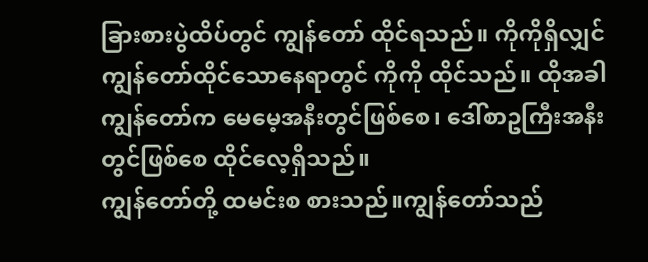ခြားစားပွဲထိပ်တွင် ကျွန်တော် ထိုင်ရသည်။ ကိုကိုရှိလျှင် ကျွန်တော်ထိုင်သောနေရာတွင် ကိုကို ထိုင်သည်။ ထိုအခါ ကျွန်တော်က မေမေ့အနီးတွင်ဖြစ်စေ၊ ဒေါ်စာဥကြီးအနီးတွင်ဖြစ်စေ ထိုင်လေ့ရှိသည်။
ကျွန်တော်တို့ ထမင်းစ စားသည်။ကျွန်တော်သည်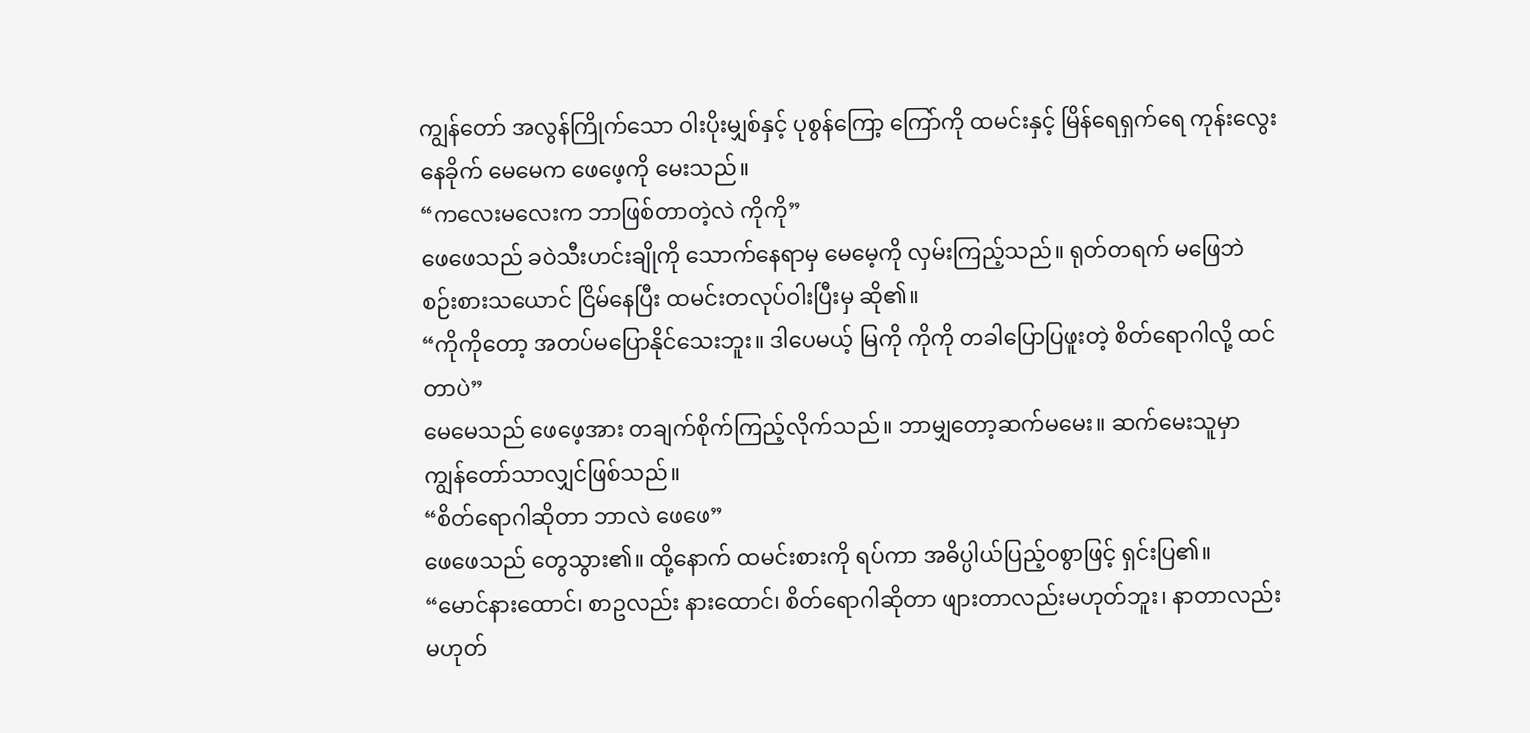ကျွန်တော် အလွန်ကြိုက်သော ဝါးပိုးမျှစ်နှင့် ပုစွန်ကြော့ ကြော်ကို ထမင်းနှင့် မြိန်ရေရှက်ရေ ကုန်းလွေး နေခိုက် မေမေက ဖေဖေ့ကို မေးသည်။
“ကလေးမလေးက ဘာဖြစ်တာတဲ့လဲ ကိုကို”
ဖေဖေသည် ခဝဲသီးဟင်းချိုကို သောက်နေရာမှ မေမေ့ကို လှမ်းကြည့်သည်။ ရုတ်တရက် မဖြေဘဲ စဉ်းစားသယောင် ငြိမ်နေပြီး ထမင်းတလုပ်ဝါးပြီးမှ ဆို၏။
“ကိုကိုတော့ အတပ်မပြောနိုင်သေးဘူး။ ဒါပေမယ့် မြကို ကိုကို တခါပြောပြဖူးတဲ့ စိတ်ရောဂါလို့ ထင်တာပဲ”
မေမေသည် ဖေဖေ့အား တချက်စိုက်ကြည့်လိုက်သည်။ ဘာမျှတော့ဆက်မမေး။ ဆက်မေးသူမှာ ကျွန်တော်သာလျှင်ဖြစ်သည်။
“စိတ်ရောဂါဆိုတာ ဘာလဲ ဖေဖေ”
ဖေဖေသည် တွေသွား၏။ ထို့နောက် ထမင်းစားကို ရပ်ကာ အဓိပ္ပါယ်ပြည့်ဝစွာဖြင့် ရှင်းပြ၏။
“မောင်နားထောင်၊ စာဥလည်း နားထောင်၊ စိတ်ရောဂါဆိုတာ ဖျားတာလည်းမဟုတ်ဘူး၊ နာတာလည်းမဟုတ်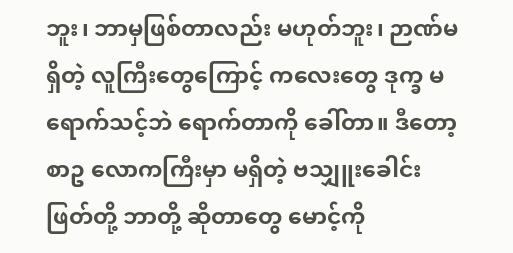ဘူး၊ ဘာမှဖြစ်တာလည်း မဟုတ်ဘူး၊ ဉာဏ်မရှိတဲ့ လူကြီးတွေကြောင့် ကလေးတွေ ဒုက္ခ မရောက်သင့်ဘဲ ရောက်တာကို ခေါ်တာ။ ဒီတော့ စာဥ လောကကြီးမှာ မရှိတဲ့ ဗသျှူးခေါင်းဖြတ်တို့ ဘာတို့ ဆိုတာတွေ မောင့်ကို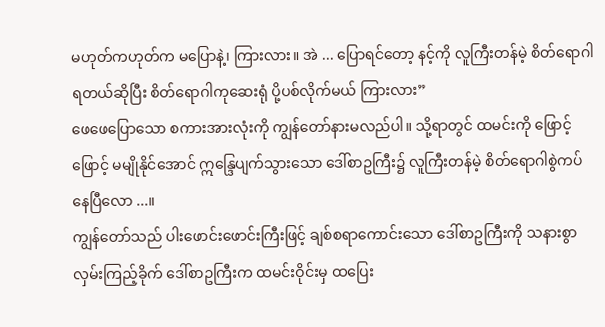မဟုတ်ကဟုတ်က မပြောနဲ့၊ ကြားလား။ အဲ ... ပြောရင်တော့ နင့်ကို လူကြီးတန်မဲ့ စိတ်ရောဂါရတယ်ဆိုပြီး စိတ်ရောဂါကုဆေးရုံ ပို့ပစ်လိုက်မယ် ကြားလား”
ဖေဖေပြောသော စကားအားလုံးကို ကျွန်တော်နားမလည်ပါ။ သို့ရာတွင် ထမင်းကို ဖြောင့်ဖြောင့် မမျိုနိုင်အောင် ဣန္ဒြေပျက်သွားသော ဒေါ်စာဥကြီး၌ လူကြီးတန်မဲ့ စိတ်ရောဂါစွဲကပ်နေပြီလော ...။
ကျွန်တော်သည် ပါးဖောင်းဖောင်းကြီးဖြင့် ချစ်စရာကောင်းသော ဒေါ်စာဥကြီးကို သနားစွာ လှမ်းကြည့်ခိုက် ဒေါ်စာဥကြီးက ထမင်းဝိုင်းမှ ထပြေး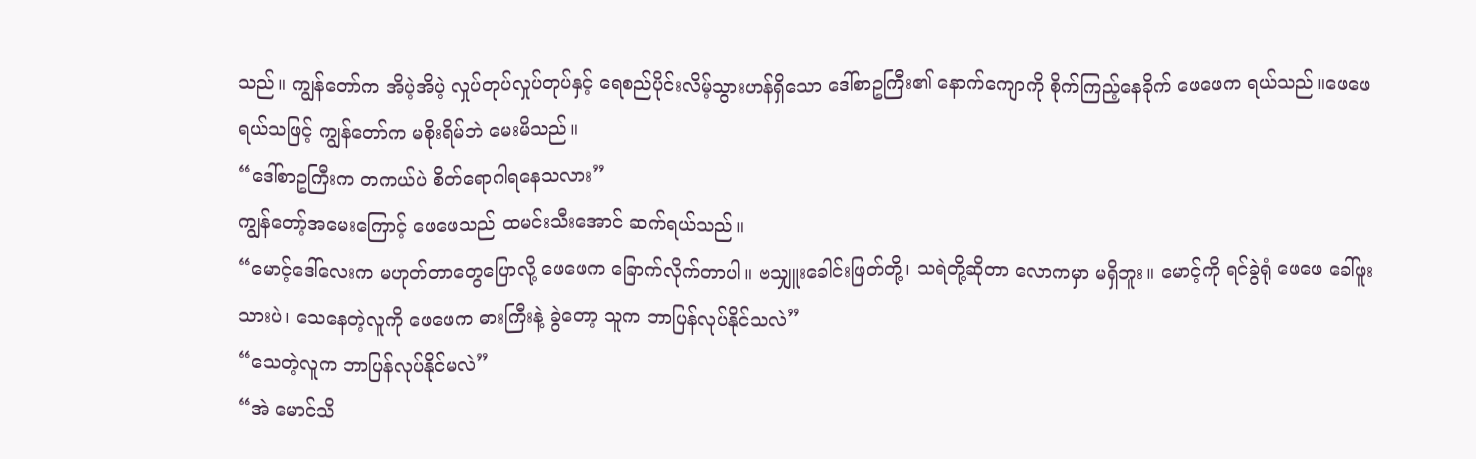သည်။ ကျွန်တော်က အိပဲ့အိပဲ့ လှုပ်တုပ်လှုပ်တုပ်နှင့် ရေစည်ပိုင်းလိမ့်သွားဟန်ရှိသော ဒေါ်စာဥကြီး၏ နောက်ကျောကို စိုက်ကြည့်နေခိုက် ဖေဖေက ရယ်သည်။ဖေဖေ ရယ်သဖြင့် ကျွန်တော်က မစိုးရိမ်ဘဲ မေးမိသည်။
“ဒေါ်စာဥကြီးက တကယ်ပဲ စိတ်ရောဂါရနေသလား”
ကျွန်တော့်အမေးကြောင့် ဖေဖေသည် ထမင်းသီးအောင် ဆက်ရယ်သည်။
“မောင့်ဒေါ်လေးက မဟုတ်တာတွေပြောလို့ ဖေဖေက ခြောက်လိုက်တာပါ။ ဗသျှူးခေါင်းဖြတ်တို့၊ သရဲတို့ဆိုတာ လောကမှာ မရှိဘူး။ မောင့်ကို ရင်ခွဲရုံ ဖေဖေ ခေါ်ဖူးသားပဲ၊ သေနေတဲ့လူကို ဖေဖေက ဓားကြီးနဲ့ ခွဲတော့ သူက ဘာပြန်လုပ်နိုင်သလဲ”
“သေတဲ့လူက ဘာပြန်လုပ်နိုင်မလဲ”
“အဲ မောင်သိ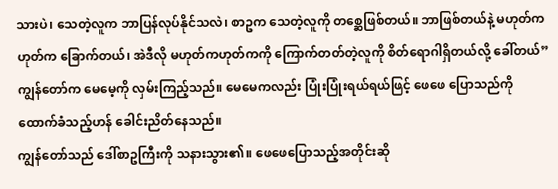သားပဲ၊ သေတဲ့လူက ဘာပြန်လုပ်နိုင်သလဲ၊ စာဥက သေတဲ့လူကို တစ္ဆေဖြစ်တယ်။ ဘာဖြစ်တယ်နဲ့ မဟုတ်ကဟုတ်က ခြောက်တယ်၊ အဲဒီလို မဟုတ်ကဟုတ်ကကို ကြောက်တတ်တဲ့လူကို စိတ်ရောဂါရှိတယ်လို့ ခေါ်တယ်”
ကျွန်တော်က မေမေ့ကို လှမ်းကြည့်သည်။ မေမေကလည်း ပြုံးပြုံးရယ်ရယ်ဖြင့် ဖေဖေ ပြောသည်ကို ထောက်ခံသည့်ဟန် ခေါင်းညိတ်နေသည်။
ကျွန်တော်သည် ဒေါ်စာဥကြီးကို သနားသွား၏။ ဖေဖေပြောသည့်အတိုင်းဆို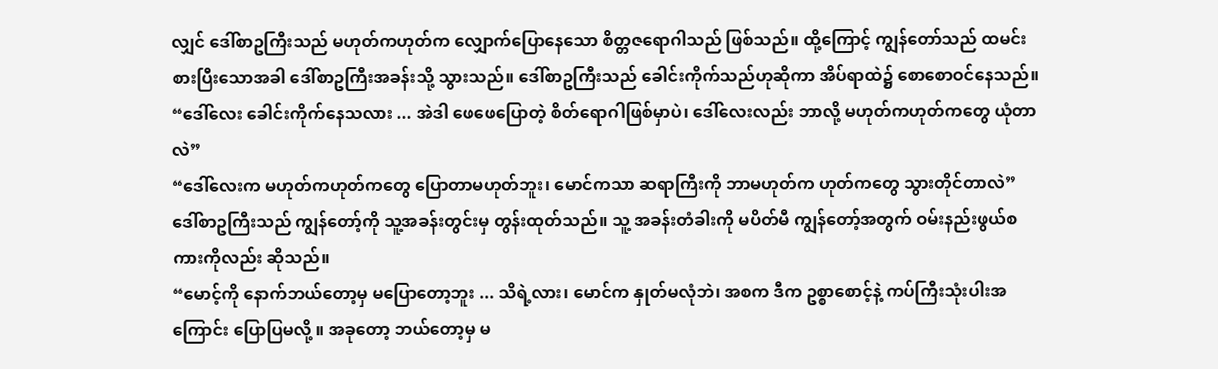လျှင် ဒေါ်စာဥကြီးသည် မဟုတ်ကဟုတ်က လျှောက်ပြောနေသော စိတ္တဇရောဂါသည် ဖြစ်သည်။ ထို့ကြောင့် ကျွန်တော်သည် ထမင်းစားပြီးသောအခါ ဒေါ်စာဥကြီးအခန်းသို့ သွားသည်။ ဒေါ်စာဥကြီးသည် ခေါင်းကိုက်သည်ဟုဆိုကာ အိပ်ရာထဲ၌ စောစောဝင်နေသည်။
“ဒေါ်လေး ခေါင်းကိုက်နေသလား ... အဲဒါ ဖေဖေပြောတဲ့ စိတ်ရောဂါဖြစ်မှာပဲ၊ ဒေါ်လေးလည်း ဘာလို့ မဟုတ်ကဟုတ်ကတွေ ယုံတာလဲ”
“ဒေါ်လေးက မဟုတ်ကဟုတ်ကတွေ ပြောတာမဟုတ်ဘူး၊ မောင်ကသာ ဆရာကြီးကို ဘာမဟုတ်က ဟုတ်ကတွေ သွားတိုင်တာလဲ”
ဒေါ်စာဥကြီးသည် ကျွန်တော့်ကို သူ့အခန်းတွင်းမှ တွန်းထုတ်သည်။ သူ့ အခန်းတံခါးကို မပိတ်မီ ကျွန်တော့်အတွက် ဝမ်းနည်းဖွယ်စကားကိုလည်း ဆိုသည်။
“မောင့်ကို နောက်ဘယ်တော့မှ မပြောတော့ဘူး ... သိရဲ့လား၊ မောင်က နှုတ်မလုံဘဲ၊ အစက ဒီက ဥစ္စာစောင့်နဲ့ ကပ်ကြီးသုံးပါးအကြောင်း ပြောပြမလို့ ။ အခုတော့ ဘယ်တော့မှ မ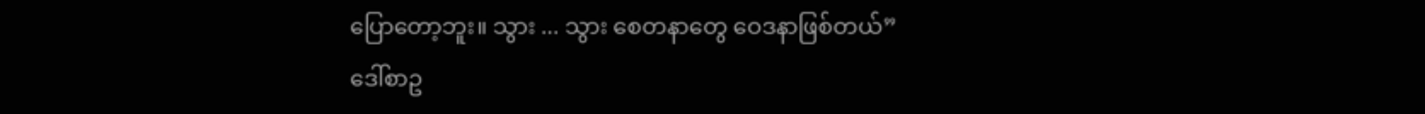ပြောတော့ဘူး။ သွား ... သွား စေတနာတွေ ဝေဒနာဖြစ်တယ်”
ဒေါ်စာဥ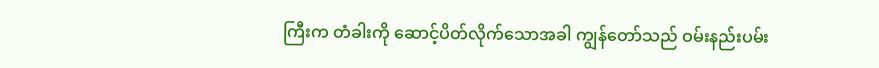ကြီးက တံခါးကို ဆောင့်ပိတ်လိုက်သောအခါ ကျွန်တော်သည် ဝမ်းနည်းပမ်း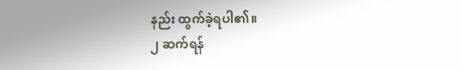နည်း ထွက်ခဲ့ရပါ၏။
၂ ဆက်ရန်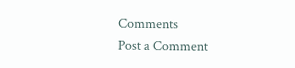Comments
Post a Comment